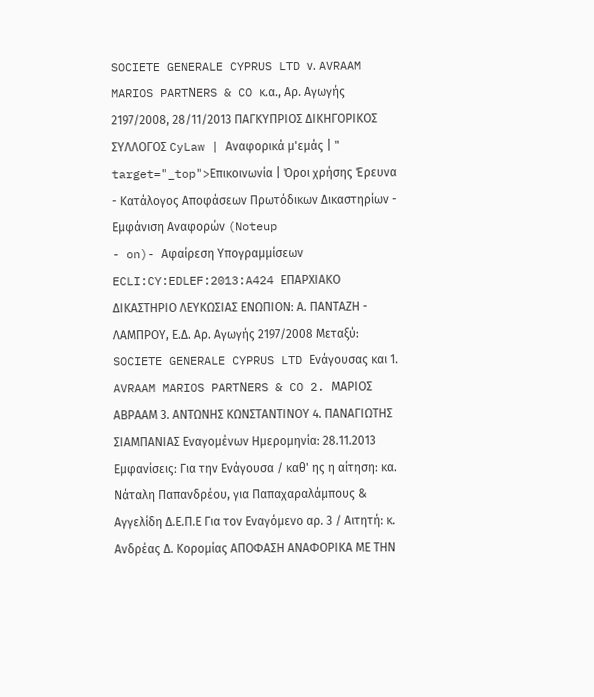SOCIETE GENERALE CYPRUS LTD ν. AVRAAM MARIOS PARTΝERS & CO κ.α., Αρ. Αγωγής 2197/2008, 28/11/2013 ΠΑΓΚΥΠΡΙΟΣ ΔΙΚΗΓΟΡΙΚΟΣ ΣΥΛΛΟΓΟΣ CyLaw | Αναφορικά μ'εμάς | " target="_top">Επικοινωνία | Όροι χρήσης Έρευνα - Κατάλογος Αποφάσεων Πρωτόδικων Δικαστηρίων - Εμφάνιση Αναφορών (Noteup
- on)- Αφαίρεση Υπογραμμίσεων ECLI:CY:EDLEF:2013:A424 ΕΠΑΡΧΙΑΚΟ ΔΙΚΑΣΤΗΡΙΟ ΛΕΥΚΩΣΙΑΣ ΕΝΩΠΙΟΝː Α. ΠΑΝΤΑΖΗ - ΛΑΜΠΡΟΥ, Ε.Δ. Αρ. Αγωγής 2197/2008 Μεταξύ: SOCIETE GENERALE CYPRUS LTD Ενάγουσας και 1. AVRAAM MARIOS PARTΝERS & CO 2. ΜΑΡΙΟΣ ΑΒΡΑΑΜ 3. ΑΝΤΩΝΗΣ ΚΩΝΣΤΑΝΤΙΝΟΥ 4. ΠΑΝΑΓΙΩΤΗΣ ΣΙΑΜΠΑΝΙΑΣ Εναγομένων Ημερομηνίαː 28.11.2013 Εμφανίσειςː Για την Ενάγουσα / καθ' ης η αίτησηː κα. Νάταλη Παπανδρέου, για Παπαχαραλάμπους & Αγγελίδη Δ.Ε.Π.Ε Για τον Εναγόμενο αρ. 3 / Αιτητήː κ. Ανδρέας Δ. Κορομίας ΑΠΟΦΑΣΗ ΑΝΑΦΟΡΙΚΑ ΜΕ ΤΗΝ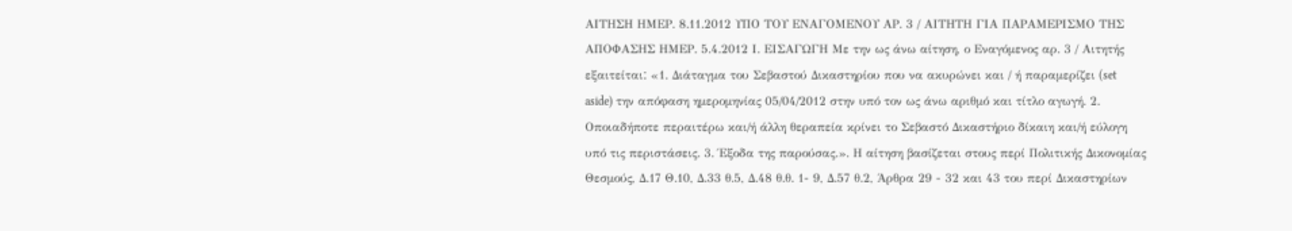ΑΙΤΗΣΗ ΗΜΕΡ. 8.11.2012 ΥΠΟ ΤΟΥ ΕΝΑΓΟΜΕΝΟΥ ΑΡ. 3 / ΑΙΤΗΤΗ ΓΙΑ ΠΑΡΑΜΕΡΙΣΜΟ ΤΗΣ ΑΠΟΦΑΣΗΣ ΗΜΕΡ. 5.4.2012 Ι. ΕΙΣΑΓΩΓΗ Με την ως άνω αίτηση, ο Εναγόμενος αρ. 3 / Αιτητής εξαιτείταιː «1. Διάταγμα του Σεβαστού Δικαστηρίου που να ακυρώνει και / ή παραμερίζει (set aside) την απόφαση ημερομηνίας 05/04/2012 στην υπό τον ως άνω αριθμό και τίτλο αγωγή. 2. Οποιαδήποτε περαιτέρω και/ή άλλη θεραπεία κρίνει το Σεβαστό Δικαστήριο δίκαιη και/ή εύλογη υπό τις περιστάσεις. 3. Έξοδα της παρούσας.». Η αίτηση βασίζεται στους περί Πολιτικής Δικονομίας Θεσμούς, Δ.17 Θ.10, Δ.33 θ.5, Δ.48 θ.θ. 1- 9, Δ.57 θ.2, Άρθρα 29 - 32 και 43 του περί Δικαστηρίων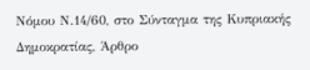Νόμου Ν.14/60, στο Σύνταγμα της Κυπριακής Δημοκρατίας, Άρθρο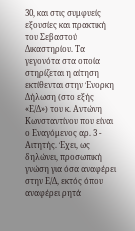30, και στις συμφυείς εξουσίες και πρακτική του Σεβαστού Δικαστηρίου. Τα γεγονότα στα οποία στηρίζεται η αίτηση εκτίθενται στην Ένορκη Δήλωση (στο εξής «Ε/Δ») του κ. Αντώνη Κωνσταντίνου που είναι ο Εναγόμενος αρ. 3 - Αιτητής. Έχει, ως δηλώνει, προσωπική γνώση για όσα αναφέρει στην Ε/Δ, εκτός όπου αναφέρει ρητά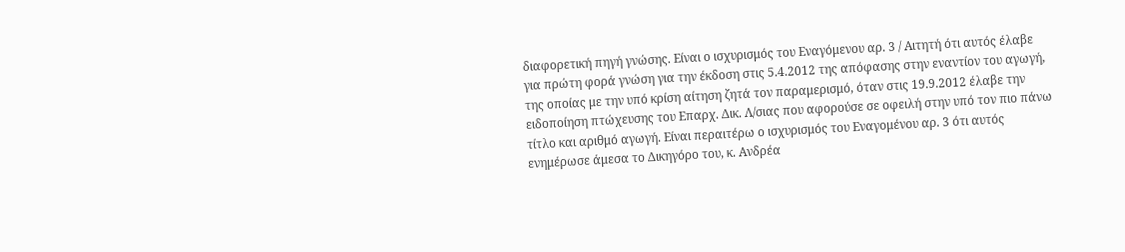διαφορετική πηγή γνώσης. Είναι ο ισχυρισμός του Εναγόμενου αρ. 3 / Αιτητή ότι αυτός έλαβε για πρώτη φορά γνώση για την έκδοση στις 5.4.2012 της απόφασης στην εναντίον του αγωγή, της οποίας με την υπό κρίση αίτηση ζητά τον παραμερισμό, όταν στις 19.9.2012 έλαβε την ειδοποίηση πτώχευσης του Επαρχ. Δικ. Λ/σιας που αφορούσε σε οφειλή στην υπό τον πιο πάνω τίτλο και αριθμό αγωγή. Είναι περαιτέρω ο ισχυρισμός του Εναγομένου αρ. 3 ότι αυτός ενημέρωσε άμεσα το Δικηγόρο του, κ. Ανδρέα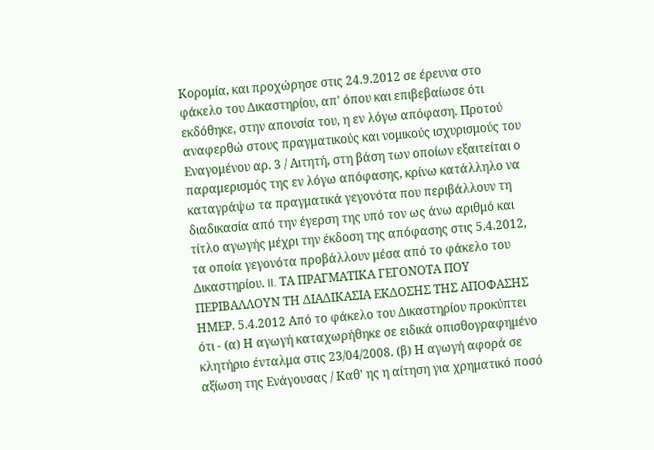Κορομία, και προχώρησε στις 24.9.2012 σε έρευνα στο φάκελο του Δικαστηρίου, απ' όπου και επιβεβαίωσε ότι εκδόθηκε, στην απουσία του, η εν λόγω απόφαση. Προτού αναφερθώ στους πραγματικούς και νομικούς ισχυρισμούς του Εναγομένου αρ. 3 / Αιτητή, στη βάση των οποίων εξαιτείται ο παραμερισμός της εν λόγω απόφασης, κρίνω κατάλληλο να καταγράψω τα πραγματικά γεγονότα που περιβάλλουν τη διαδικασία από την έγερση της υπό τον ως άνω αριθμό και τίτλο αγωγής μέχρι την έκδοση της απόφασης στις 5.4.2012, τα οποία γεγονότα προβάλλουν μέσα από το φάκελο του Δικαστηρίου. II. ΤΑ ΠΡΑΓΜΑΤΙΚΑ ΓΕΓΟΝΟΤΑ ΠΟΥ ΠΕΡΙΒΑΛΛΟΥΝ ΤΗ ΔΙΑΔΙΚΑΣΙΑ ΕΚΔΟΣΗΣ ΤΗΣ ΑΠΟΦΑΣΗΣ ΗΜΕΡ. 5.4.2012 Από το φάκελο του Δικαστηρίου προκύπτει ότι - (α) Η αγωγή καταχωρήθηκε σε ειδικά οπισθογραφημένο κλητήριο ένταλμα στις 23/04/2008. (β) Η αγωγή αφορά σε αξίωση της Ενάγουσας / Καθ' ης η αίτηση για χρηματικό ποσό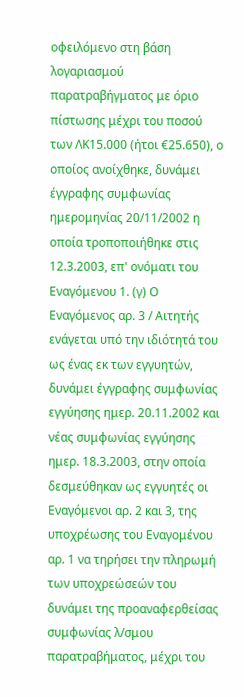οφειλόμενο στη βάση λογαριασμού παρατραβήγματος με όριο πίστωσης μέχρι του ποσού των ΛΚ15.000 (ήτοι €25.650), ο οποίος ανοίχθηκε, δυνάμει έγγραφης συμφωνίας ημερομηνίας 20/11/2002 η οποία τροποποιήθηκε στις 12.3.2003, επ' ονόματι του Εναγόμενου 1. (γ) Ο Εναγόμενος αρ. 3 / Αιτητής ενάγεται υπό την ιδιότητά του ως ένας εκ των εγγυητών, δυνάμει έγγραφης συμφωνίας εγγύησης ημερ. 20.11.2002 και νέας συμφωνίας εγγύησης ημερ. 18.3.2003, στην οποία δεσμεύθηκαν ως εγγυητές οι Εναγόμενοι αρ. 2 και 3, της υποχρέωσης του Εναγομένου αρ. 1 να τηρήσει την πληρωμή των υποχρεώσεών του δυνάμει της προαναφερθείσας συμφωνίας λ/σμου παρατραβήματος, μέχρι του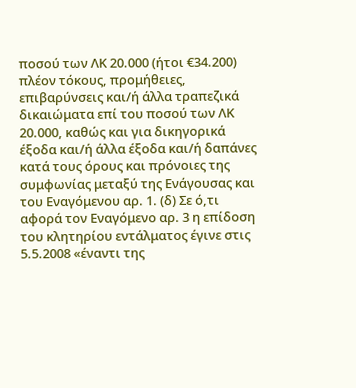ποσού των ΛΚ 20.000 (ήτοι €34.200) πλέον τόκους, προμήθειες, επιβαρύνσεις και/ή άλλα τραπεζικά δικαιώματα επί του ποσού των ΛΚ 20.000, καθώς και για δικηγορικά έξοδα και/ή άλλα έξοδα και/ή δαπάνες κατά τους όρους και πρόνοιες της συμφωνίας μεταξύ της Ενάγουσας και του Εναγόμενου αρ. 1. (δ) Σε ό,τι αφορά τον Εναγόμενο αρ. 3 η επίδοση του κλητηρίου εντάλματος έγινε στις 5.5.2008 «έναντι της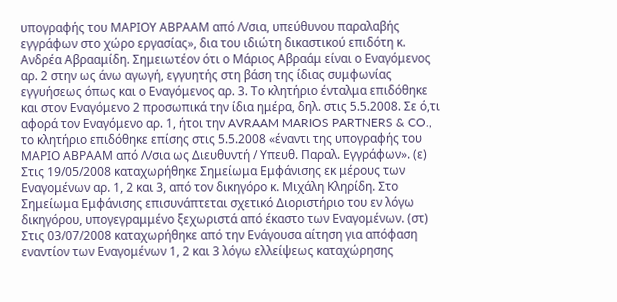υπογραφής του ΜΑΡΙΟΥ ΑΒΡΑΑΜ από Λ/σια, υπεύθυνου παραλαβής εγγράφων στο χώρο εργασίας», δια του ιδιώτη δικαστικού επιδότη κ. Ανδρέα Αβρααμίδη. Σημειωτέον ότι ο Μάριος Αβραάμ είναι ο Εναγόμενος αρ. 2 στην ως άνω αγωγή, εγγυητής στη βάση της ίδιας συμφωνίας εγγυήσεως όπως και ο Εναγόμενος αρ. 3. Το κλητήριο ένταλμα επιδόθηκε και στον Εναγόμενο 2 προσωπικά την ίδια ημέρα, δηλ. στις 5.5.2008. Σε ό,τι αφορά τον Εναγόμενο αρ. 1, ήτοι την AVRAAM MARIOS PARTNERS & CO., το κλητήριο επιδόθηκε επίσης στις 5.5.2008 «έναντι της υπογραφής του ΜΑΡΙΟ ΑΒΡΑΑΜ από Λ/σια ως Διευθυντή / Υπευθ. Παραλ. Εγγράφων». (ε) Στις 19/05/2008 καταχωρήθηκε Σημείωμα Εμφάνισης εκ μέρους των Εναγομένων αρ. 1, 2 και 3, από τον δικηγόρο κ. Μιχάλη Κληρίδη. Στο Σημείωμα Εμφάνισης επισυνάπτεται σχετικό Διοριστήριο του εν λόγω δικηγόρου, υπογεγραμμένο ξεχωριστά από έκαστο των Εναγομένων. (στ) Στις 03/07/2008 καταχωρήθηκε από την Ενάγουσα αίτηση για απόφαση εναντίον των Εναγομένων 1, 2 και 3 λόγω ελλείψεως καταχώρησης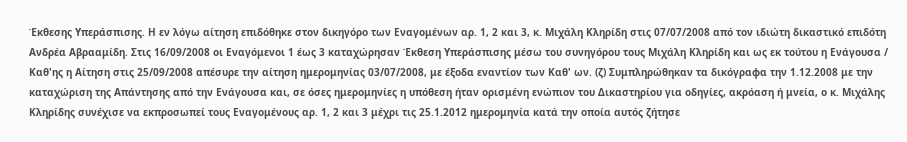Έκθεσης Υπεράσπισης. Η εν λόγω αίτηση επιδόθηκε στον δικηγόρο των Εναγομένων αρ. 1, 2 και 3, κ. Μιχάλη Κληρίδη στις 07/07/2008 από τον ιδιώτη δικαστικό επιδότη Ανδρέα Αβρααμίδη. Στις 16/09/2008 οι Εναγόμενοι 1 έως 3 καταχώρησαν Έκθεση Υπεράσπισης μέσω του συνηγόρου τους Μιχάλη Κληρίδη και ως εκ τούτου η Ενάγουσα / Καθ'ης η Αίτηση στις 25/09/2008 απέσυρε την αίτηση ημερομηνίας 03/07/2008, με έξοδα εναντίον των Καθ' ων. (ζ) Συμπληρώθηκαν τα δικόγραφα την 1.12.2008 με την καταχώριση της Απάντησης από την Ενάγουσα και, σε όσες ημερομηνίες η υπόθεση ήταν ορισμένη ενώπιον του Δικαστηρίου για οδηγίες, ακρόαση ή μνεία, ο κ. Μιχάλης Κληρίδης συνέχισε να εκπροσωπεί τους Εναγομένους αρ. 1, 2 και 3 μέχρι τις 25.1.2012 ημερομηνία κατά την οποία αυτός ζήτησε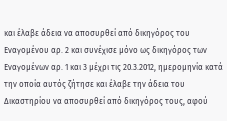και έλαβε άδεια να αποσυρθεί από δικηγόρος του Εναγομένου αρ. 2 και συνέχισε μόνο ως δικηγόρος των Εναγομένων αρ. 1 και 3 μέχρι τις 20.3.2012, ημερομηνία κατά την οποία αυτός ζήτησε και έλαβε την άδεια του Δικαστηρίου να αποσυρθεί από δικηγόρος τους, αφού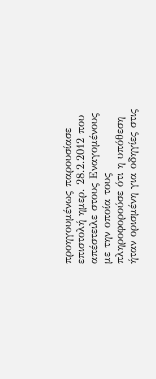προηγουμένως παρουσίασε επιστολή ημερ. 28.2.2012 που απέστειλε στους Εναγομένους με την οποία τους πληροφορούσε ότι η υπόθεση ήταν ορισμένη για οδηγίες στις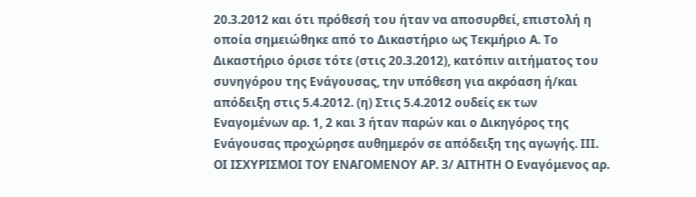20.3.2012 και ότι πρόθεσή του ήταν να αποσυρθεί, επιστολή η οποία σημειώθηκε από το Δικαστήριο ως Τεκμήριο Α. Το Δικαστήριο όρισε τότε (στις 20.3.2012), κατόπιν αιτήματος του συνηγόρου της Ενάγουσας, την υπόθεση για ακρόαση ή/και απόδειξη στις 5.4.2012. (η) Στις 5.4.2012 ουδείς εκ των Εναγομένων αρ. 1, 2 και 3 ήταν παρών και ο Δικηγόρος της Ενάγουσας προχώρησε αυθημερόν σε απόδειξη της αγωγής. ΙΙΙ. ΟΙ ΙΣΧΥΡΙΣΜΟΙ ΤΟΥ ΕΝΑΓΟΜΕΝΟΥ ΑΡ. 3/ ΑΙΤΗΤΗ Ο Εναγόμενος αρ.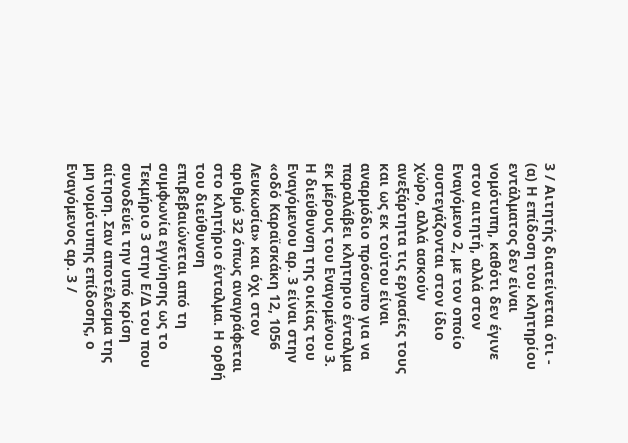3 / Αιτητής διατείνεται ότι - (α) Η επίδοση του κλητηρίου εντάλματος δεν είναι νομότυπη, καθότι δεν έγινε στον αιτητή, αλλά στον Εναγόμενο 2, με τον οποίο συστεγάζονται στον ίδιο χώρο, αλλά ασκούν ανεξάρτητα τις εργασίες τους και ως εκ τούτου είναι αναρμόδιο πρόσωπο για να παραλάβει κλητηριο ένταλμα εκ μέρους του Εναγομένου 3. Η διεύθυνση της οικίας του Εναγόμενου αρ. 3 είναι στην «οδό Καραϊσκάκη 12, 1056 Λευκωσία» και όχι στον αριθμό 32 όπως αναγράφεται στο κλητήριο ένταλμα. Η ορθή του διεύθυνση επιβεβαιώνεται από τη συμφωνία εγγύησης ως το Τεκμήριο 3 στην Ε/Δ του που συνοδεύει την υπό κρίση αίτηση. Σαν αποτέλεσμα της μη νομότυπης επίδοσης, ο Εναγόμενος αρ. 3 /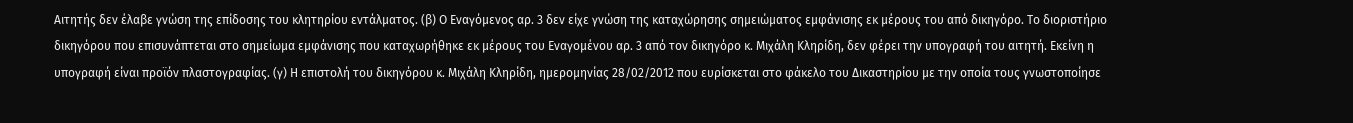Αιτητής δεν έλαβε γνώση της επίδοσης του κλητηρίου εντάλματος. (β) Ο Εναγόμενος αρ. 3 δεν είχε γνώση της καταχώρησης σημειώματος εμφάνισης εκ μέρους του από δικηγόρο. Το διοριστήριο δικηγόρου που επισυνάπτεται στο σημείωμα εμφάνισης που καταχωρήθηκε εκ μέρους του Εναγομένου αρ. 3 από τον δικηγόρο κ. Μιχάλη Κληρίδη, δεν φέρει την υπογραφή του αιτητή. Εκείνη η υπογραφή είναι προϊόν πλαστογραφίας. (γ) Η επιστολή του δικηγόρου κ. Μιχάλη Κληρίδη, ημερομηνίας 28/02/2012 που ευρίσκεται στο φάκελο του Δικαστηρίου με την οποία τους γνωστοποίησε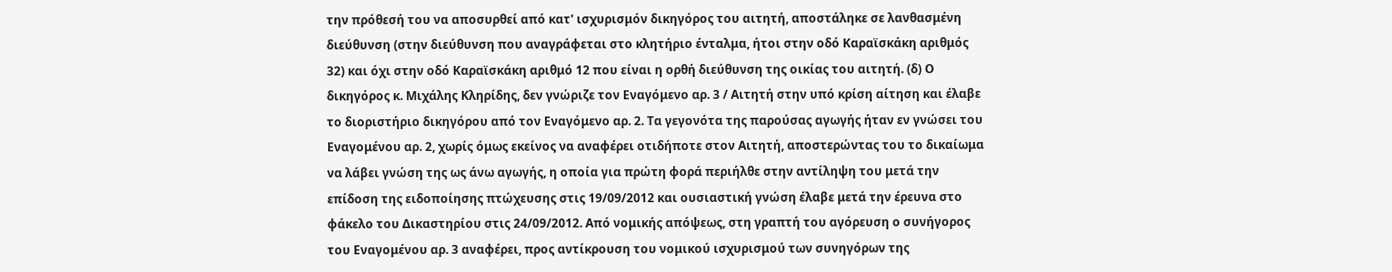την πρόθεσή του να αποσυρθεί από κατ' ισχυρισμόν δικηγόρος του αιτητή, αποστάληκε σε λανθασμένη διεύθυνση (στην διεύθυνση που αναγράφεται στο κλητήριο ένταλμα, ήτοι στην οδό Καραϊσκάκη αριθμός 32) και όχι στην οδό Καραϊσκάκη αριθμό 12 που είναι η ορθή διεύθυνση της οικίας του αιτητή. (δ) Ο δικηγόρος κ. Μιχάλης Κληρίδης, δεν γνώριζε τον Εναγόμενο αρ. 3 / Αιτητή στην υπό κρίση αίτηση και έλαβε το διοριστήριο δικηγόρου από τον Εναγόμενο αρ. 2. Τα γεγονότα της παρούσας αγωγής ήταν εν γνώσει του Εναγομένου αρ. 2, χωρίς όμως εκείνος να αναφέρει οτιδήποτε στον Αιτητή, αποστερώντας του το δικαίωμα να λάβει γνώση της ως άνω αγωγής, η οποία για πρώτη φορά περιήλθε στην αντίληψη του μετά την επίδοση της ειδοποίησης πτώχευσης στις 19/09/2012 και ουσιαστική γνώση έλαβε μετά την έρευνα στο φάκελο του Δικαστηρίου στις 24/09/2012. Από νομικής απόψεως, στη γραπτή του αγόρευση ο συνήγορος του Εναγομένου αρ. 3 αναφέρει, προς αντίκρουση του νομικού ισχυρισμού των συνηγόρων της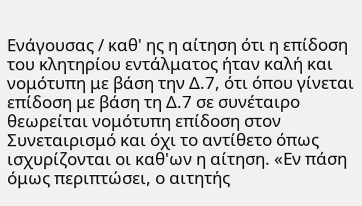Ενάγουσας / καθ' ης η αίτηση ότι η επίδοση του κλητηρίου εντάλματος ήταν καλή και νομότυπη με βάση την Δ.7, ότι όπου γίνεται επίδοση με βάση τη Δ.7 σε συνέταιρο θεωρείται νομότυπη επίδοση στον Συνεταιρισμό και όχι το αντίθετο όπως ισχυρίζονται οι καθ'ων η αίτηση. «Εν πάση όμως περιπτώσει, ο αιτητής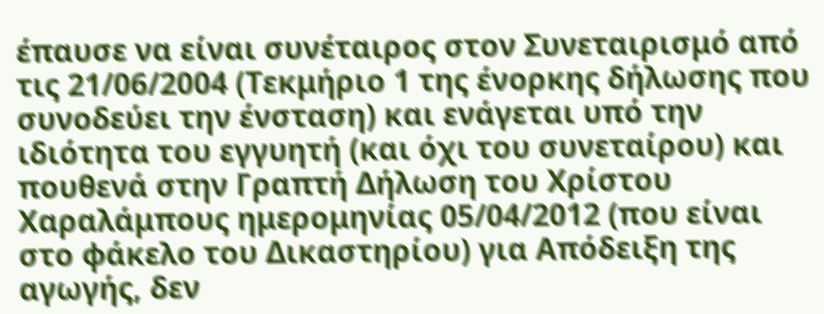έπαυσε να είναι συνέταιρος στον Συνεταιρισμό από τις 21/06/2004 (Τεκμήριο 1 της ένορκης δήλωσης που συνοδεύει την ένσταση) και ενάγεται υπό την ιδιότητα του εγγυητή (και όχι του συνεταίρου) και πουθενά στην Γραπτή Δήλωση του Χρίστου Χαραλάμπους ημερομηνίας 05/04/2012 (που είναι στο φάκελο του Δικαστηρίου) για Απόδειξη της αγωγής, δεν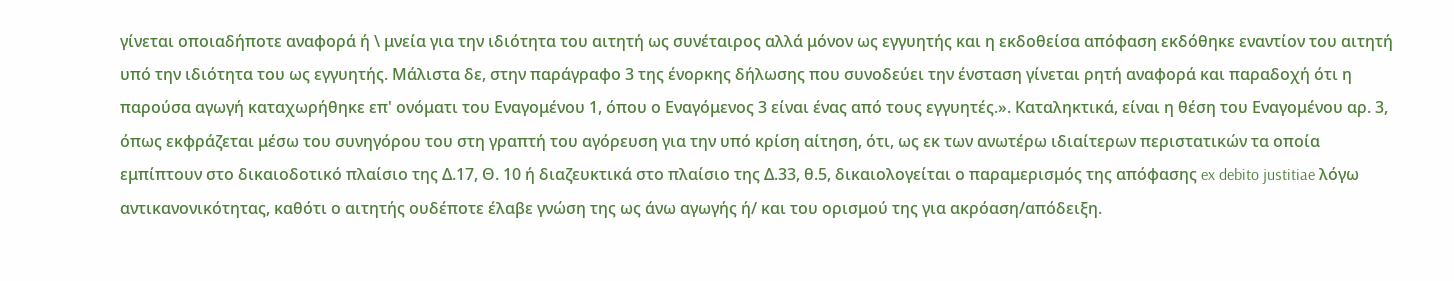γίνεται οποιαδήποτε αναφορά ή \ μνεία για την ιδιότητα του αιτητή ως συνέταιρος αλλά μόνον ως εγγυητής και η εκδοθείσα απόφαση εκδόθηκε εναντίον του αιτητή υπό την ιδιότητα του ως εγγυητής. Μάλιστα δε, στην παράγραφο 3 της ένορκης δήλωσης που συνοδεύει την ένσταση γίνεται ρητή αναφορά και παραδοχή ότι η παρούσα αγωγή καταχωρήθηκε επ' ονόματι του Εναγομένου 1, όπου ο Eναγόμενος 3 είναι ένας από τους εγγυητές.». Καταληκτικά, είναι η θέση του Εναγομένου αρ. 3, όπως εκφράζεται μέσω του συνηγόρου του στη γραπτή του αγόρευση για την υπό κρίση αίτηση, ότι, ως εκ των ανωτέρω ιδιαίτερων περιστατικών τα οποία εμπίπτουν στο δικαιοδοτικό πλαίσιο της Δ.17, Θ. 10 ή διαζευκτικά στο πλαίσιο της Δ.33, θ.5, δικαιολογείται ο παραμερισμός της απόφασης ex debito justitiae λόγω αντικανονικότητας, καθότι ο αιτητής ουδέποτε έλαβε γνώση της ως άνω αγωγής ή/ και του ορισμού της για ακρόαση/απόδειξη.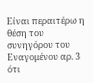Είναι περαιτέρω η θέση του συνηγόρου του Εναγομένου αρ. 3 ότι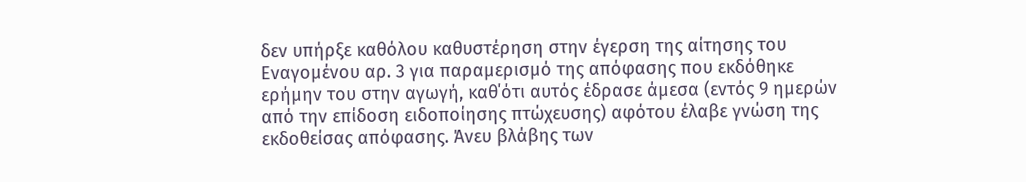δεν υπήρξε καθόλου καθυστέρηση στην έγερση της αίτησης του Εναγομένου αρ. 3 για παραμερισμό της απόφασης που εκδόθηκε ερήμην του στην αγωγή, καθ΄ότι αυτός έδρασε άμεσα (εντός 9 ημερών από την επίδοση ειδοποίησης πτώχευσης) αφότου έλαβε γνώση της εκδοθείσας απόφασης. Άνευ βλάβης των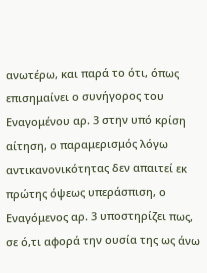ανωτέρω, και παρά το ότι, όπως επισημαίνει ο συνήγορος του Εναγομένου αρ. 3 στην υπό κρίση αίτηση, ο παραμερισμός λόγω αντικανονικότητας δεν απαιτεί εκ πρώτης όψεως υπεράσπιση, ο Εναγόμενος αρ. 3 υποστηρίζει πως, σε ό,τι αφορά την ουσία της ως άνω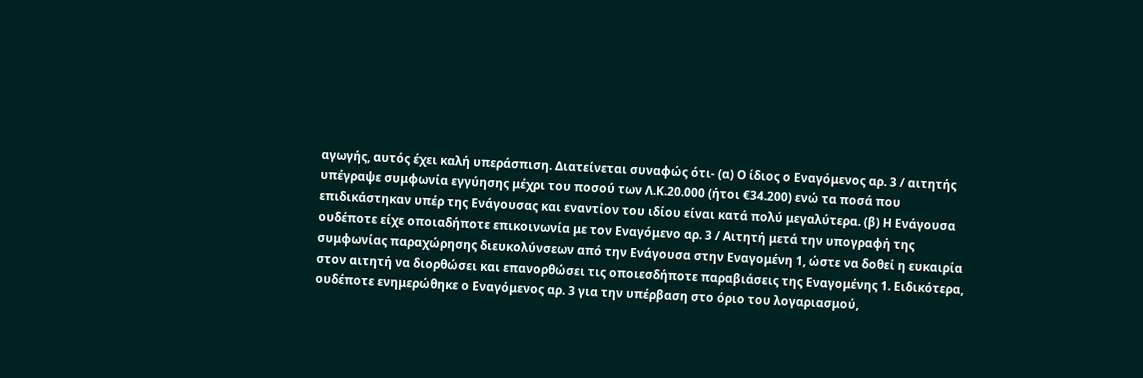αγωγής, αυτός έχει καλή υπεράσπιση. Διατείνεται συναφώς ότι- (α) Ο ίδιος ο Εναγόμενος αρ. 3 / αιτητής υπέγραψε συμφωνία εγγύησης μέχρι του ποσού των Λ.Κ.20.000 (ήτοι €34.200) ενώ τα ποσά που επιδικάστηκαν υπέρ της Ενάγουσας και εναντίον του ιδίου είναι κατά πολύ μεγαλύτερα. (β) Η Ενάγουσα ουδέποτε είχε οποιαδήποτε επικοινωνία με τον Εναγόμενο αρ. 3 / Αιτητή μετά την υπογραφή της συμφωνίας παραχώρησης διευκολύνσεων από την Ενάγουσα στην Εναγομένη 1, ώστε να δοθεί η ευκαιρία στον αιτητή να διορθώσει και επανορθώσει τις οποιεσδήποτε παραβιάσεις της Εναγομένης 1. Ειδικότερα, ουδέποτε ενημερώθηκε ο Εναγόμενος αρ. 3 για την υπέρβαση στο όριο του λογαριασμού,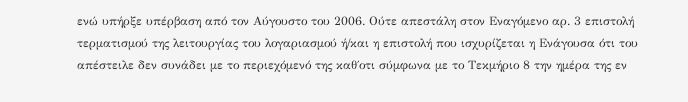ενώ υπήρξε υπέρβαση από τον Αύγουστο του 2006. Ούτε απεστάλη στον Εναγόμενο αρ. 3 επιστολή τερματισμού της λειτουργίας του λογαριασμού ή/και η επιστολή που ισχυρίζεται η Ενάγουσα ότι του απέστειλε δεν συνάδει με το περιεχόμενό της καθ΄οτι σύμφωνα με το Τεκμήριο 8 την ημέρα της εν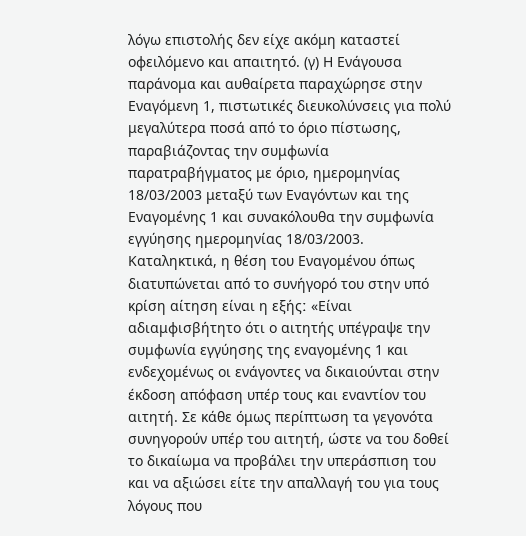λόγω επιστολής δεν είχε ακόμη καταστεί οφειλόμενο και απαιτητό. (γ) Η Ενάγουσα παράνομα και αυθαίρετα παραχώρησε στην Εναγόμενη 1, πιστωτικές διευκολύνσεις για πολύ μεγαλύτερα ποσά από το όριο πίστωσης, παραβιάζοντας την συμφωνία παρατραβήγματος με όριο, ημερομηνίας 18/03/2003 μεταξύ των Εναγόντων και της Εναγομένης 1 και συνακόλουθα την συμφωνία εγγύησης ημερομηνίας 18/03/2003. Καταληκτικά, η θέση του Εναγομένου όπως διατυπώνεται από το συνήγορό του στην υπό κρίση αίτηση είναι η εξήςː «Είναι αδιαμφισβήτητο ότι ο αιτητής υπέγραψε την συμφωνία εγγύησης της εναγομένης 1 και ενδεχομένως οι ενάγοντες να δικαιούνται στην έκδοση απόφαση υπέρ τους και εναντίον του αιτητή. Σε κάθε όμως περίπτωση τα γεγονότα συνηγορούν υπέρ του αιτητή, ώστε να του δοθεί το δικαίωμα να προβάλει την υπεράσπιση του και να αξιώσει είτε την απαλλαγή του για τους λόγους που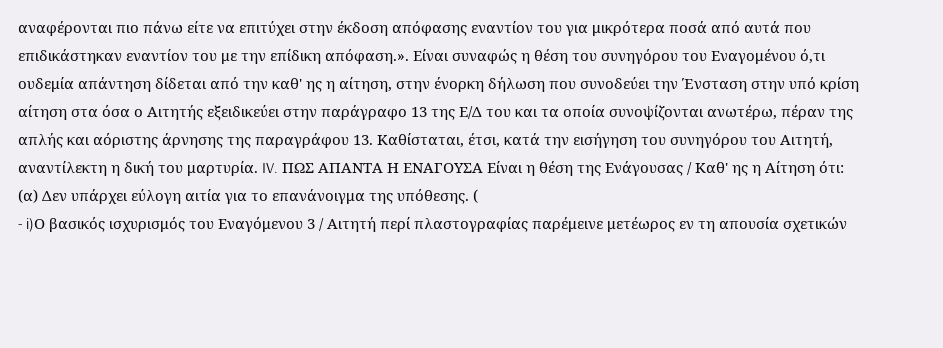αναφέρονται πιο πάνω είτε να επιτύχει στην έκδοση απόφασης εναντίον του για μικρότερα ποσά από αυτά που επιδικάστηκαν εναντίον του με την επίδικη απόφαση.». Είναι συναφώς η θέση του συνηγόρου του Εναγομένου ό,τι ουδεμία απάντηση δίδεται από την καθ' ης η αίτηση, στην ένορκη δήλωση που συνοδεύει την Ένσταση στην υπό κρίση αίτηση στα όσα ο Αιτητής εξειδικεύει στην παράγραφο 13 της Ε/Δ του και τα οποία συνοψίζονται ανωτέρω, πέραν της απλής και αόριστης άρνησης της παραγράφου 13. Καθίσταται, έτσι, κατά την εισήγηση του συνηγόρου του Αιτητή, αναντίλεκτη η δική του μαρτυρία. IV. ΠΩΣ ΑΠΑΝΤΑ Η ΕΝΑΓΟΥΣΑ Eίναι η θέση της Ενάγουσας / Καθ' ης η Αίτηση ότι: (α) Δεν υπάρχει εύλογη αιτία για το επανάνοιγμα της υπόθεσης. (
- i)Ο βασικός ισχυρισμός του Εναγόμενου 3 / Αιτητή περί πλαστογραφίας παρέμεινε μετέωρος εν τη απουσία σχετικών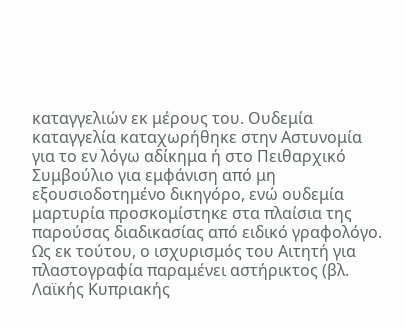καταγγελιών εκ μέρους του. Ουδεμία καταγγελία καταχωρήθηκε στην Αστυνομία για το εν λόγω αδίκημα ή στο Πειθαρχικό Συμβούλιο για εμφάνιση από μη εξουσιοδοτημένο δικηγόρο, ενώ ουδεμία μαρτυρία προσκομίστηκε στα πλαίσια της παρούσας διαδικασίας από ειδικό γραφολόγο. Ως εκ τούτου, ο ισχυρισμός του Αιτητή για πλαστογραφία παραμένει αστήρικτος (βλ. Λαϊκής Κυπριακής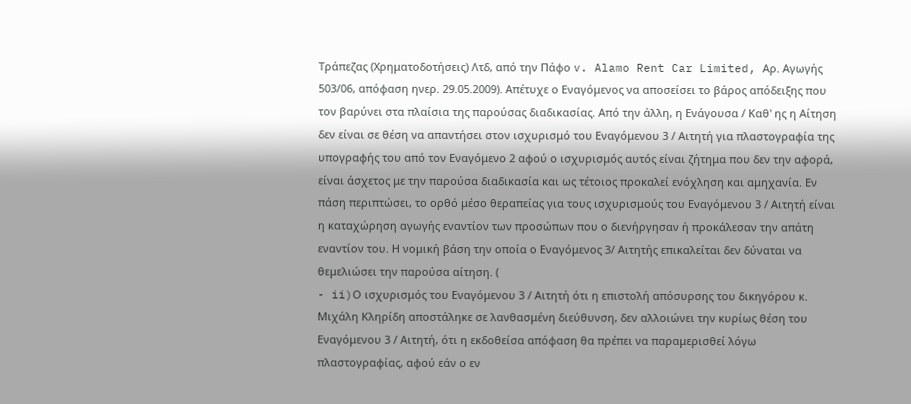Τράπεζας (Χρηματοδοτήσεις) Λτδ, από την Πάφο v. Alamo Rent Car Limited, Αρ. Αγωγής 503/06, απόφαση ηνερ. 29.05.2009). Απέτυχε ο Εναγόμενος να αποσείσει το βάρος απόδειξης που τον βαρύνει στα πλαίσια της παρούσας διαδικασίας. Από την άλλη, η Ενάγουσα / Καθ' ης η Αίτηση δεν είναι σε θέση να απαντήσει στον ισχυρισμό του Εναγόμενου 3 / Αιτητή για πλαστογραφία της υπογραφής του από τον Εναγόμενο 2 αφού ο ισχυρισμός αυτός είναι ζήτημα που δεν την αφορά, είναι άσχετος με την παρούσα διαδικασία και ως τέτοιος προκαλεί ενόχληση και αμηχανία. Εν πάση περιπτώσει, το ορθό μέσο θεραπείας για τους ισχυρισμούς του Εναγόμενου 3 / Αιτητή είναι η καταχώρηση αγωγής εναντίον των προσώπων που ο διενήργησαν ή προκάλεσαν την απάτη εναντίον του. Η νομική βάση την οποία ο Εναγόμενος 3/ Αιτητής επικαλείται δεν δύναται να θεμελιώσει την παρούσα αίτηση. (
- ii)Ο ισχυρισμός του Εναγόμενου 3 / Αιτητή ότι η επιστολή απόσυρσης του δικηγόρου κ. Μιχάλη Κληρίδη αποστάληκε σε λανθασμένη διεύθυνση, δεν αλλοιώνει την κυρίως θέση του Εναγόμενου 3 / Αιτητή, ότι η εκδοθείσα απόφαση θα πρέπει να παραμερισθεί λόγω πλαστογραφίας, αφού εάν ο εν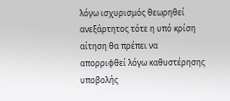λόγω ισχυρισμός θεωρηθεί ανεξάρτητος τότε η υπό κρίση αίτηση θα πρέπει να απορριφθεί λόγω καθυστέρησης υποβολής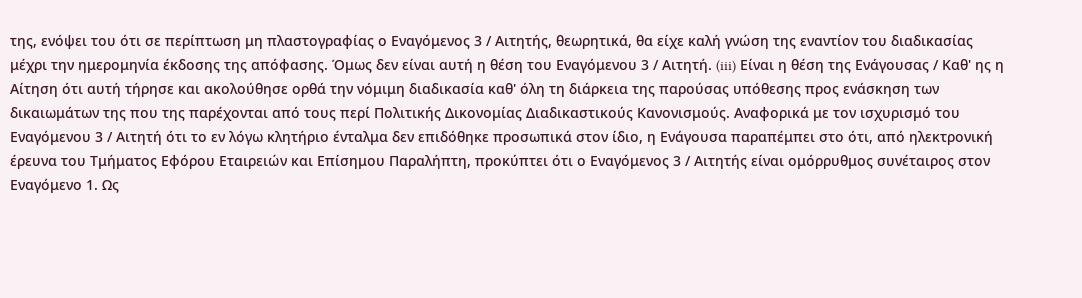της, ενόψει του ότι σε περίπτωση μη πλαστογραφίας ο Εναγόμενος 3 / Αιτητής, θεωρητικά, θα είχε καλή γνώση της εναντίον του διαδικασίας μέχρι την ημερομηνία έκδοσης της απόφασης. Όμως δεν είναι αυτή η θέση του Εναγόμενου 3 / Αιτητή. (iii) Είναι η θέση της Ενάγουσας / Καθ' ης η Αίτηση ότι αυτή τήρησε και ακολούθησε ορθά την νόμιμη διαδικασία καθ' όλη τη διάρκεια της παρούσας υπόθεσης προς ενάσκηση των δικαιωμάτων της που της παρέχονται από τους περί Πολιτικής Δικονομίας Διαδικαστικούς Κανονισμούς. Αναφορικά με τον ισχυρισμό του Εναγόμενου 3 / Αιτητή ότι το εν λόγω κλητήριο ένταλμα δεν επιδόθηκε προσωπικά στον ίδιο, η Ενάγουσα παραπέμπει στο ότι, από ηλεκτρονική έρευνα του Τμήματος Εφόρου Εταιρειών και Επίσημου Παραλήπτη, προκύπτει ότι ο Εναγόμενος 3 / Αιτητής είναι ομόρρυθμος συνέταιρος στον Εναγόμενο 1. Ως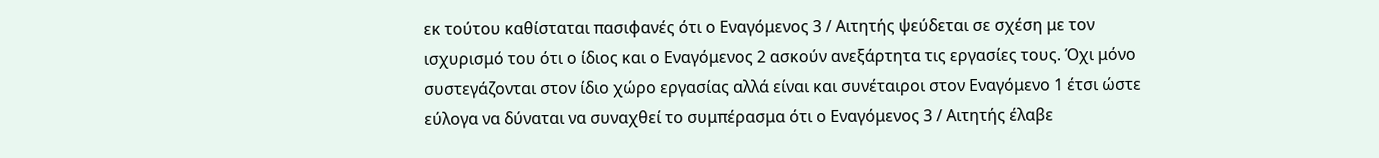εκ τούτου καθίσταται πασιφανές ότι ο Εναγόμενος 3 / Αιτητής ψεύδεται σε σχέση με τον ισχυρισμό του ότι ο ίδιος και ο Εναγόμενος 2 ασκούν ανεξάρτητα τις εργασίες τους. Όχι μόνο συστεγάζονται στον ίδιο χώρο εργασίας αλλά είναι και συνέταιροι στον Εναγόμενο 1 έτσι ώστε εύλογα να δύναται να συναχθεί το συμπέρασμα ότι ο Εναγόμενος 3 / Αιτητής έλαβε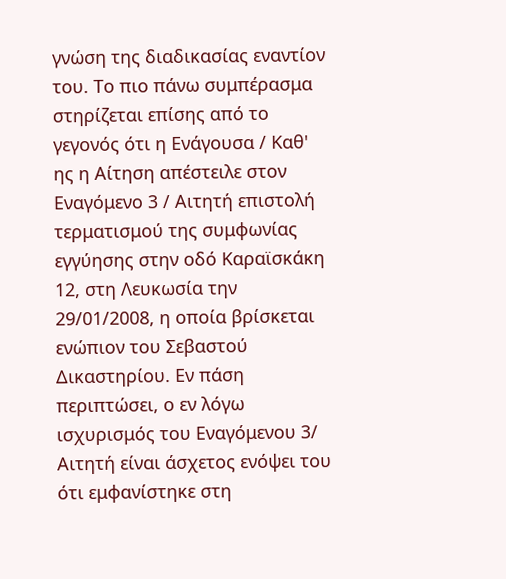γνώση της διαδικασίας εναντίον του. Το πιο πάνω συμπέρασμα στηρίζεται επίσης από το γεγονός ότι η Ενάγουσα / Καθ' ης η Αίτηση απέστειλε στον Εναγόμενο 3 / Αιτητή επιστολή τερματισμού της συμφωνίας εγγύησης στην οδό Καραϊσκάκη 12, στη Λευκωσία την 29/01/2008, η οποία βρίσκεται ενώπιον του Σεβαστού Δικαστηρίου. Εν πάση περιπτώσει, ο εν λόγω ισχυρισμός του Εναγόμενου 3/ Αιτητή είναι άσχετος ενόψει του ότι εμφανίστηκε στη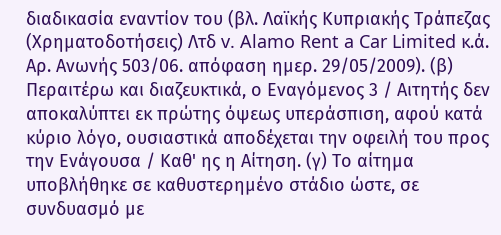διαδικασία εναντίον του (βλ. Λαϊκής Κυπριακής Τράπεζας (Χρηματοδοτήσεις) Λτδ v. Alamo Rent a Car Limited κ.ά. Αρ. Ανωνής 503/06. απόφαση ημερ. 29/05/2009). (β) Περαιτέρω και διαζευκτικά, ο Εναγόμενος 3 / Αιτητής δεν αποκαλύπτει εκ πρώτης όψεως υπεράσπιση, αφού κατά κύριο λόγο, ουσιαστικά αποδέχεται την οφειλή του προς την Ενάγουσα / Καθ' ης η Αίτηση. (γ) Το αίτημα υποβλήθηκε σε καθυστερημένο στάδιο ώστε, σε συνδυασμό με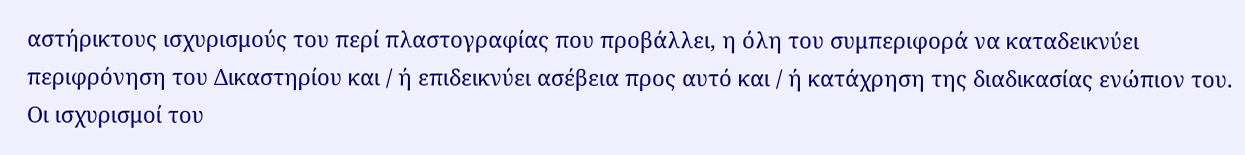αστήρικτους ισχυρισμούς του περί πλαστογραφίας που προβάλλει, η όλη του συμπεριφορά να καταδεικνύει περιφρόνηση του Δικαστηρίου και / ή επιδεικνύει ασέβεια προς αυτό και / ή κατάχρηση της διαδικασίας ενώπιον του. Οι ισχυρισμοί του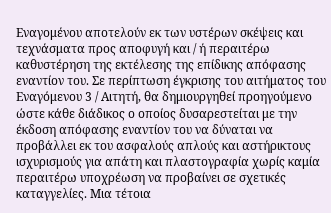Εναγομένου αποτελούν εκ των υστέρων σκέψεις και τεχνάσματα προς αποφυγή και / ή περαιτέρω καθυστέρηση της εκτέλεσης της επίδικης απόφασης εναντίον του. Σε περίπτωση έγκρισης του αιτήματος του Εναγόμενου 3 / Αιτητή, θα δημιουργηθεί προηγούμενο ώστε κάθε διάδικος ο οποίος δυσαρεστείται με την έκδοση απόφασης εναντίον του να δύναται να προβάλλει εκ του ασφαλούς απλούς και αστήρικτους ισχυρισμούς για απάτη και πλαστογραφία χωρίς καμία περαιτέρω υποχρέωση να προβαίνει σε σχετικές καταγγελίες. Μια τέτοια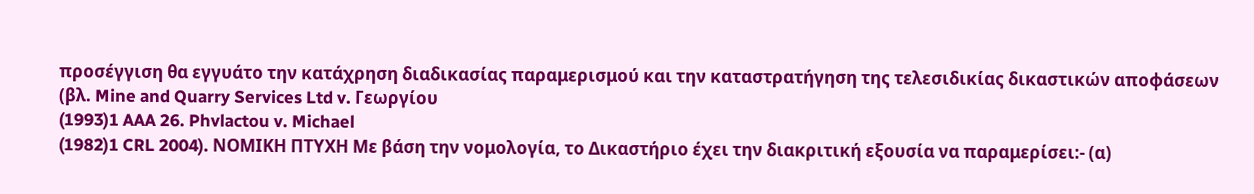προσέγγιση θα εγγυάτο την κατάχρηση διαδικασίας παραμερισμού και την καταστρατήγηση της τελεσιδικίας δικαστικών αποφάσεων (βλ. Mine and Quarry Services Ltd v. Γεωργίου
(1993)1 AAA 26. Phvlactou v. Michael
(1982)1 CRL 2004). ΝΟΜΙΚΗ ΠΤΥΧΗ Με βάση την νομολογία, το Δικαστήριο έχει την διακριτική εξουσία να παραμερίσει:- (α)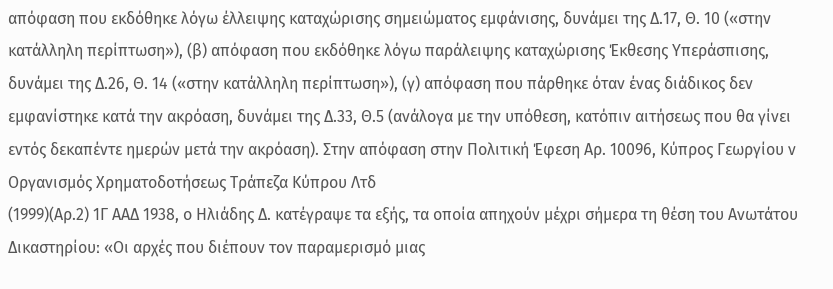απόφαση που εκδόθηκε λόγω έλλειψης καταχώρισης σημειώματος εμφάνισης, δυνάμει της Δ.17, Θ. 10 («στην κατάλληλη περίπτωση»), (β) απόφαση που εκδόθηκε λόγω παράλειψης καταχώρισης Έκθεσης Υπεράσπισης, δυνάμει της Δ.26, Θ. 14 («στην κατάλληλη περίπτωση»), (γ) απόφαση που πάρθηκε όταν ένας διάδικος δεν εμφανίστηκε κατά την ακρόαση, δυνάμει της Δ.33, Θ.5 (ανάλογα με την υπόθεση, κατόπιν αιτήσεως που θα γίνει εντός δεκαπέντε ημερών μετά την ακρόαση). Στην απόφαση στην Πολιτική Έφεση Αρ. 10096, Κύπρος Γεωργίου ν Οργανισμός Χρηματοδοτήσεως Τράπεζα Κύπρου Λτδ
(1999)(Αρ.2) 1Γ ΑΑΔ 1938, ο Ηλιάδης Δ. κατέγραψε τα εξής, τα οποία απηχούν μέχρι σήμερα τη θέση του Ανωτάτου Δικαστηρίουː «Οι αρχές που διέπουν τον παραμερισμό μιας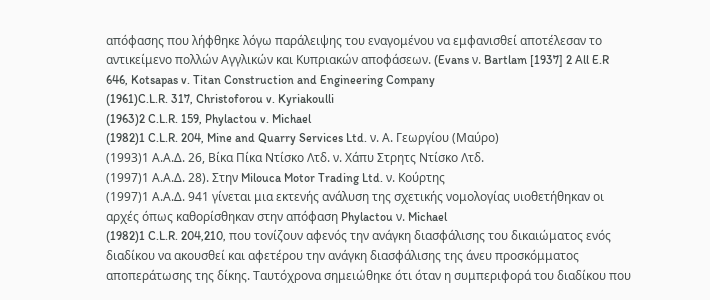απόφασης που λήφθηκε λόγω παράλειψης του εναγομένου να εμφανισθεί αποτέλεσαν το αντικείμενο πολλών Αγγλικών και Κυπριακών αποφάσεων. (Evans ν. Bartlam [1937] 2 All E.R 646, Kotsapas v. Titan Construction and Engineering Company
(1961)C.L.R. 317, Christoforou v. Kyriakoulli
(1963)2 C.L.R. 159, Phylactou v. Michael
(1982)1 C.L.R. 204, Mine and Quarry Services Ltd. ν. Α. Γεωργίου (Μαύρο)
(1993)1 Α.Α.Δ. 26, Βίκα Πίκα Ντίσκο Λτδ. ν. Χάπυ Στρητς Ντίσκο Λτδ.
(1997)1 Α.Α.Δ. 28). Στην Milouca Motor Trading Ltd. ν. Κούρτης
(1997)1 Α.Α.Δ. 941 γίνεται μια εκτενής ανάλυση της σχετικής νομολογίας υιοθετήθηκαν οι αρχές όπως καθορίσθηκαν στην απόφαση Phylactou ν. Michael
(1982)1 C.L.R. 204,210, που τονίζουν αφενός την ανάγκη διασφάλισης του δικαιώματος ενός διαδίκου να ακουσθεί και αφετέρου την ανάγκη διασφάλισης της άνευ προσκόμματος αποπεράτωσης της δίκης. Ταυτόχρονα σημειώθηκε ότι όταν η συμπεριφορά του διαδίκου που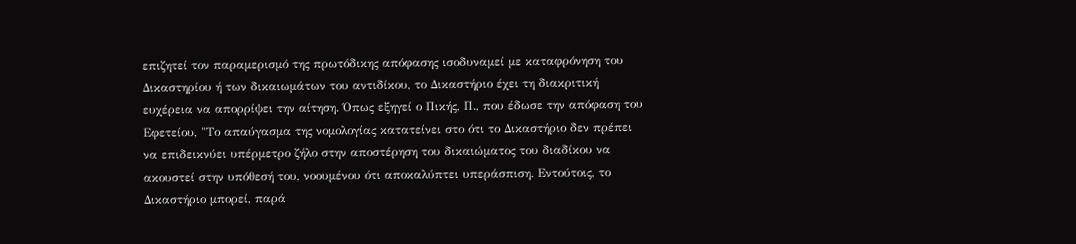επιζητεί τον παραμερισμό της πρωτόδικης απόφασης ισοδυναμεί με καταφρόνηση του Δικαστηρίου ή των δικαιωμάτων του αντιδίκου, το Δικαστήριο έχει τη διακριτική ευχέρεια να απορρίψει την αίτηση. Όπως εξηγεί ο Πικής, Π., που έδωσε την απόφαση του Εφετείου, "Το απαύγασμα της νομολογίας κατατείνει στο ότι το Δικαστήριο δεν πρέπει να επιδεικνύει υπέρμετρο ζήλο στην αποστέρηση του δικαιώματος του διαδίκου να ακουστεί στην υπόθεσή του, νοουμένου ότι αποκαλύπτει υπεράσπιση. Εντούτοις, το Δικαστήριο μπορεί, παρά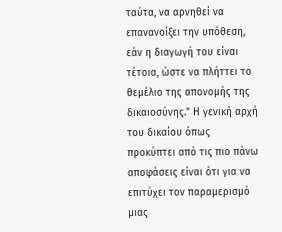ταύτα, να αρνηθεί να επανανοίξει την υπόθεση, εάν η διαγωγή του είναι τέτοια, ώστε να πλήττει το θεμέλιο της απονομής της δικαιοσύνης." Η γενική αρχή του δικαίου όπως προκύπτει από τις πιο πάνω αποφάσεις είναι ότι για να επιτύχει τον παραμερισμό μιας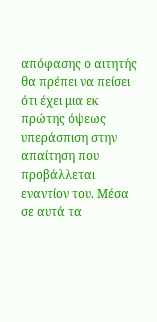απόφασης ο αιτητής θα πρέπει να πείσει ότι έχει μια εκ πρώτης όψεως υπεράσπιση στην απαίτηση που προβάλλεται εναντίον του. Μέσα σε αυτά τα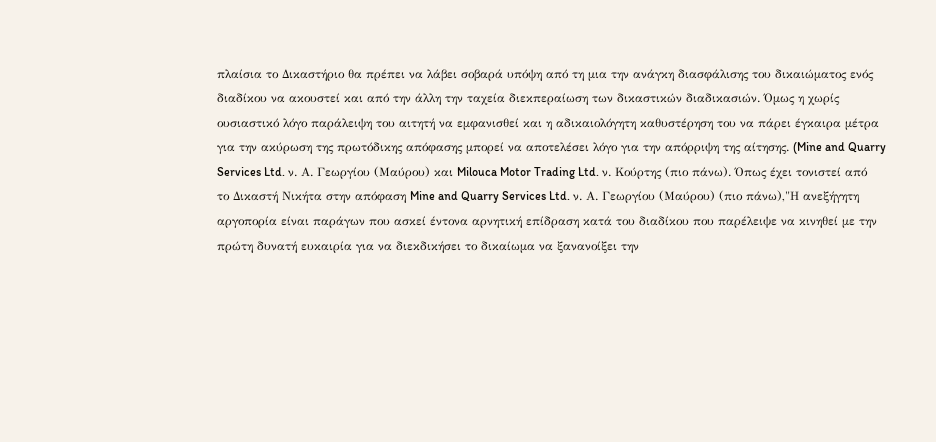πλαίσια το Δικαστήριο θα πρέπει να λάβει σοβαρά υπόψη από τη μια την ανάγκη διασφάλισης του δικαιώματος ενός διαδίκου να ακουστεί και από την άλλη την ταχεία διεκπεραίωση των δικαστικών διαδικασιών. Όμως η χωρίς ουσιαστικό λόγο παράλειψη του αιτητή να εμφανισθεί και η αδικαιολόγητη καθυστέρηση του να πάρει έγκαιρα μέτρα για την ακύρωση της πρωτόδικης απόφασης μπορεί να αποτελέσει λόγο για την απόρριψη της αίτησης. (Mine and Quarry Services Ltd. ν. Α. Γεωργίου (Μαύρου) και Milouca Motor Trading Ltd. ν. Κούρτης (πιο πάνω). Όπως έχει τονιστεί από το Δικαστή Νικήτα στην απόφαση Mine and Quarry Services Ltd. ν. Α. Γεωργίου (Μαύρου) (πιο πάνω),"Η ανεξήγητη αργοπορία είναι παράγων που ασκεί έντονα αρνητική επίδραση κατά του διαδίκου που παρέλειψε να κινηθεί με την πρώτη δυνατή ευκαιρία για να διεκδικήσει το δικαίωμα να ξανανοίξει την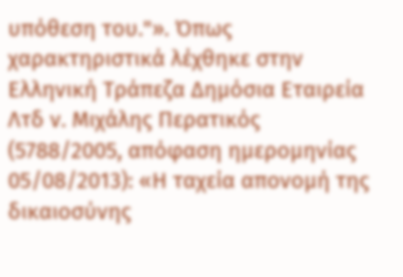υπόθεση του."». Όπως χαρακτηριστικά λέχθηκε στην Ελληνική Τράπεζα Δημόσια Εταιρεία Λτδ ν. Μιχάλης Περατικός (5788/2005, απόφαση ημερομηνίας 05/08/2013): «Η ταχεία απονομή της δικαιοσύνης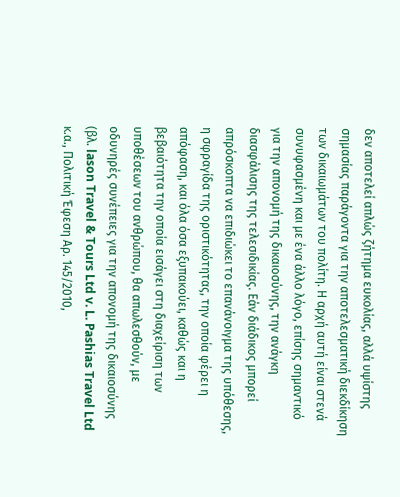δεν αποτελεί απλώς ζήτημα ευκολίας, αλλά υψίστης σημασίας παράγοντα για την αποτελεσματική διεκδίκηση των δικαιωμάτων του πολίτη. Η αρχή αυτή είναι στενά συνυφασμένη και με ένα άλλο λόγο, επίσης σημαντικό για την απονομή της δικαιοσύνης, την ανάγκη διασφάλισης της τελεσιδικίας. Εάν διάδικος μπορεί απρόσκοπτα να επιδιώκει το επανάνοιγμα της υπόθεσης, η σφραγίδα της οριστικότητας, την οποία φέρει η απόφαση, και όλα όσα εξυπακούει, καθώς και η βεβαιότητα την οποία εισάγει στη διαχείριση των υποθέσεων του ανθρώπου, θα απωλεσθούν, με οδυνηρές συνέπειες για την απονομή της δικαιοσύνης (βλ. lason Travel & Tours Ltd v. L. Pashias Travel Ltd κ.α., Πολιτική Έφεση Αρ. 145/2010,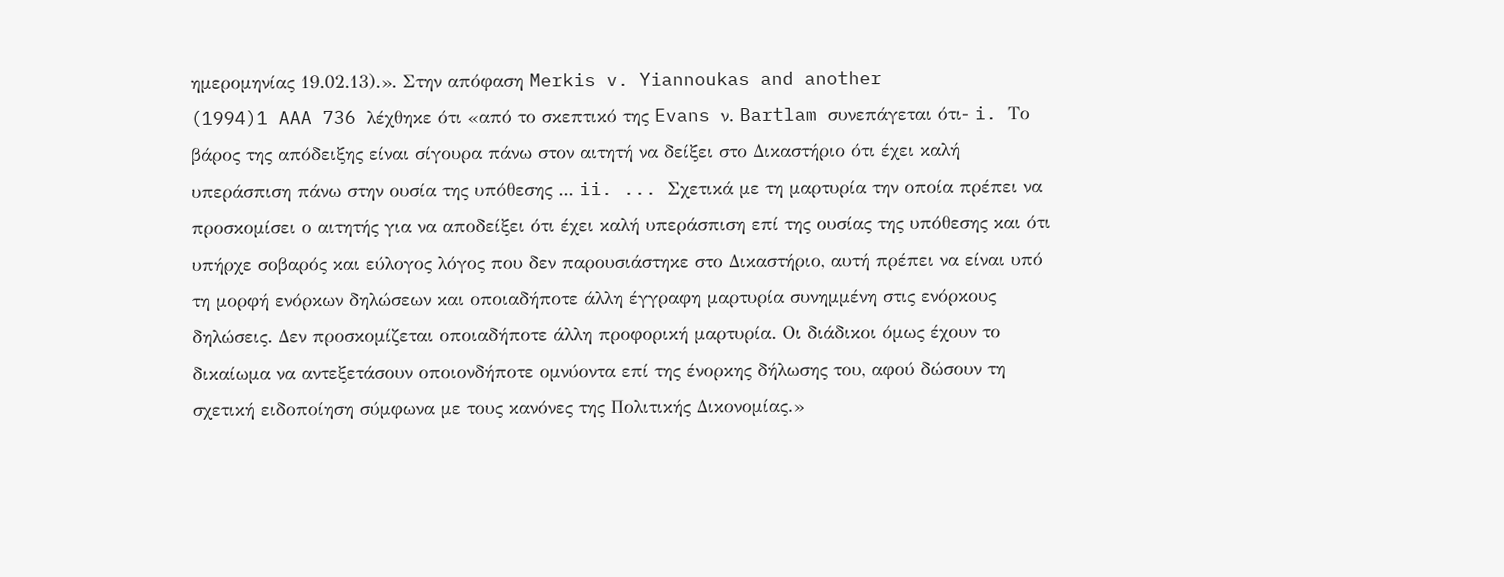ημερομηνίας 19.02.13).». Στην απόφαση Merkis v. Yiannoukas and another
(1994)1 AAA 736 λέχθηκε ότι «από το σκεπτικό της Evans ν. Bartlam συνεπάγεται ότι- i. Το βάρος της απόδειξης είναι σίγουρα πάνω στον αιτητή να δείξει στο Δικαστήριο ότι έχει καλή υπεράσπιση πάνω στην ουσία της υπόθεσης ... ii. ... Σχετικά με τη μαρτυρία την οποία πρέπει να προσκομίσει ο αιτητής για να αποδείξει ότι έχει καλή υπεράσπιση επί της ουσίας της υπόθεσης και ότι υπήρχε σοβαρός και εύλογος λόγος που δεν παρουσιάστηκε στο Δικαστήριο, αυτή πρέπει να είναι υπό τη μορφή ενόρκων δηλώσεων και οποιαδήποτε άλλη έγγραφη μαρτυρία συνημμένη στις ενόρκους δηλώσεις. Δεν προσκομίζεται οποιαδήποτε άλλη προφορική μαρτυρία. Οι διάδικοι όμως έχουν το δικαίωμα να αντεξετάσουν οποιονδήποτε ομνύοντα επί της ένορκης δήλωσης του, αφού δώσουν τη σχετική ειδοποίηση σύμφωνα με τους κανόνες της Πολιτικής Δικονομίας.»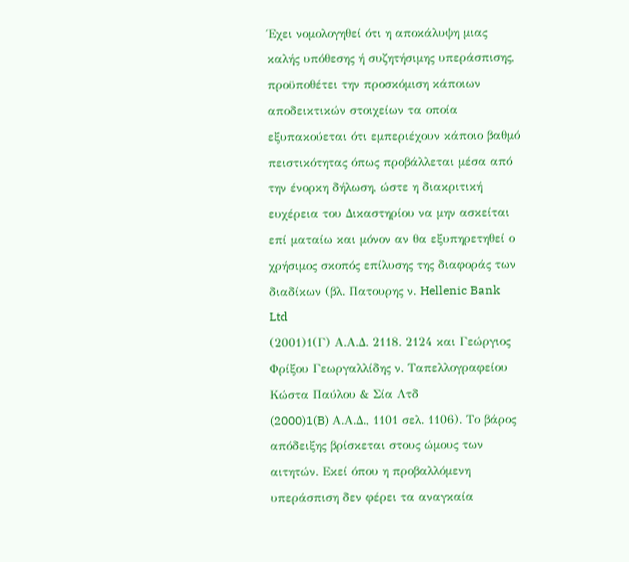Έχει νομολογηθεί ότι η αποκάλυψη μιας καλής υπόθεσης ή συζητήσιμης υπεράσπισης, προϋποθέτει την προσκόμιση κάποιων αποδεικτικών στοιχείων τα οποία εξυπακούεται ότι εμπεριέχουν κάποιο βαθμό πειστικότητας όπως προβάλλεται μέσα από την ένορκη δήλωση, ώστε η διακριτική ευχέρεια του Δικαστηρίου να μην ασκείται επί ματαίω και μόνον αν θα εξυπηρετηθεί ο χρήσιμος σκοπός επίλυσης της διαφοράς των διαδίκων (βλ. Πατουρης ν. Hellenic Bank Ltd
(2001)1(Γ) Α.Α.Δ. 2118. 2124 και Γεώργιος Φρίξου Γεωργαλλίδης ν. Ταπελλογραφείου Κώστα Παύλου & Σία Λτδ
(2000)1(B) Α.Α.Δ., 1101 σελ. 1106). Το βάρος απόδειξης βρίσκεται στους ώμους των αιτητών. Εκεί όπου η προβαλλόμενη υπεράσπιση δεν φέρει τα αναγκαία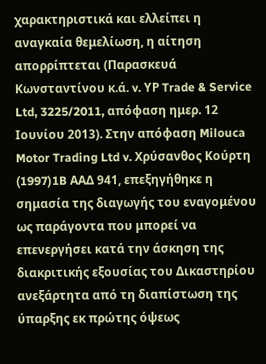χαρακτηριστικά και ελλείπει η αναγκαία θεμελίωση, η αίτηση απορρίπτεται (Παρασκευά Κωνσταντίνου κ.ά. v. ΥΡ Trade & Service Ltd, 3225/2011, απόφαση ημερ. 12 Ιουνίου 2013). Στην απόφαση Milouca Motor Trading Ltd v. Χρύσανθος Κούρτη
(1997)1B ΑΑΔ 941, επεξηγήθηκε η σημασία της διαγωγής του εναγομένου ως παράγοντα που μπορεί να επενεργήσει κατά την άσκηση της διακριτικής εξουσίας του Δικαστηρίου ανεξάρτητα από τη διαπίστωση της ύπαρξης εκ πρώτης όψεως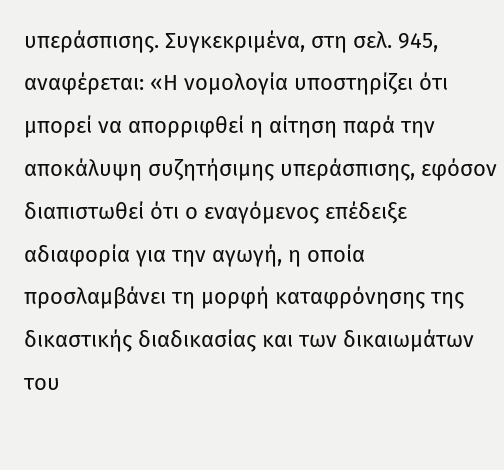υπεράσπισης. Συγκεκριμένα, στη σελ. 945, αναφέρεται: «Η νομολογία υποστηρίζει ότι μπορεί να απορριφθεί η αίτηση παρά την αποκάλυψη συζητήσιμης υπεράσπισης, εφόσον διαπιστωθεί ότι ο εναγόμενος επέδειξε αδιαφορία για την αγωγή, η οποία προσλαμβάνει τη μορφή καταφρόνησης της δικαστικής διαδικασίας και των δικαιωμάτων του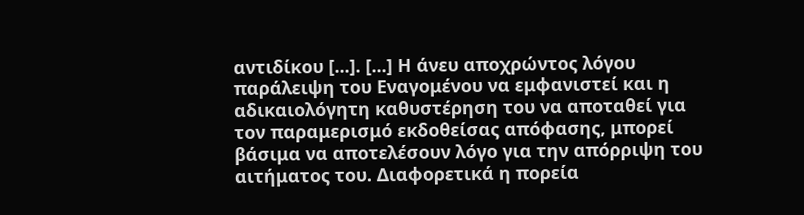αντιδίκου [...]. [...] Η άνευ αποχρώντος λόγου παράλειψη του Εναγομένου να εμφανιστεί και η αδικαιολόγητη καθυστέρηση του να αποταθεί για τον παραμερισμό εκδοθείσας απόφασης, μπορεί βάσιμα να αποτελέσουν λόγο για την απόρριψη του αιτήματος του. Διαφορετικά η πορεία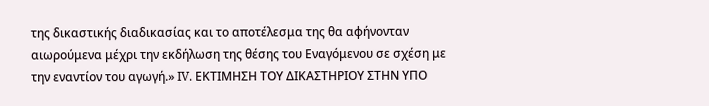της δικαστικής διαδικασίας και το αποτέλεσμα της θα αφήνονταν αιωρούμενα μέχρι την εκδήλωση της θέσης του Εναγόμενου σε σχέση με την εναντίον του αγωγή.» IV. ΕΚΤΙΜΗΣΗ ΤΟΥ ΔΙΚΑΣΤΗΡΙΟΥ ΣΤΗΝ ΥΠΟ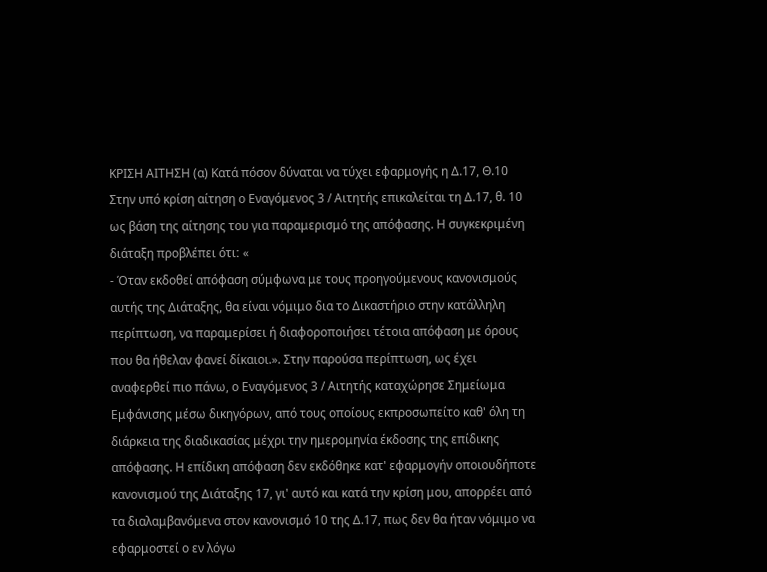ΚΡΙΣΗ ΑΙΤΗΣΗ (α) Κατά πόσον δύναται να τύχει εφαρμογής η Δ.17, Θ.10 Στην υπό κρίση αίτηση ο Εναγόμενος 3 / Αιτητής επικαλείται τη Δ.17, θ. 10 ως βάση της αίτησης του για παραμερισμό της απόφασης. Η συγκεκριμένη διάταξη προβλέπει ότιː «
- Όταν εκδοθεί απόφαση σύμφωνα με τους προηγούμενους κανονισμούς αυτής της Διάταξης, θα είναι νόμιμο δια το Δικαστήριο στην κατάλληλη περίπτωση, να παραμερίσει ή διαφοροποιήσει τέτοια απόφαση με όρους που θα ήθελαν φανεί δίκαιοι.». Στην παρούσα περίπτωση, ως έχει αναφερθεί πιο πάνω, ο Εναγόμενος 3 / Αιτητής καταχώρησε Σημείωμα Εμφάνισης μέσω δικηγόρων, από τους οποίους εκπροσωπείτο καθ' όλη τη διάρκεια της διαδικασίας μέχρι την ημερομηνία έκδοσης της επίδικης απόφασης. Η επίδικη απόφαση δεν εκδόθηκε κατ' εφαρμογήν οποιουδήποτε κανονισμού της Διάταξης 17, γι' αυτό και κατά την κρίση μου, απορρέει από τα διαλαμβανόμενα στον κανονισμό 10 της Δ.17, πως δεν θα ήταν νόμιμο να εφαρμοστεί ο εν λόγω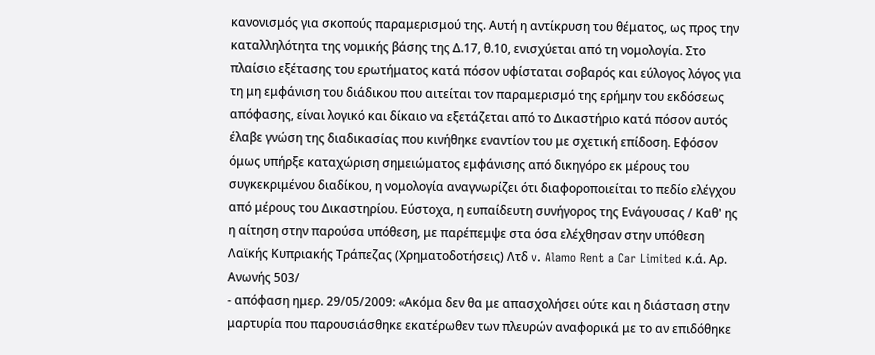κανονισμός για σκοπούς παραμερισμού της. Αυτή η αντίκρυση του θέματος, ως προς την καταλληλότητα της νομικής βάσης της Δ.17, θ.10, ενισχύεται από τη νομολογία. Στο πλαίσιο εξέτασης του ερωτήματος κατά πόσον υφίσταται σοβαρός και εύλογος λόγος για τη μη εμφάνιση του διάδικου που αιτείται τον παραμερισμό της ερήμην του εκδόσεως απόφασης, είναι λογικό και δίκαιο να εξετάζεται από το Δικαστήριο κατά πόσον αυτός έλαβε γνώση της διαδικασίας που κινήθηκε εναντίον του με σχετική επίδοση. Εφόσον όμως υπήρξε καταχώριση σημειώματος εμφάνισης από δικηγόρο εκ μέρους του συγκεκριμένου διαδίκου, η νομολογία αναγνωρίζει ότι διαφοροποιείται το πεδίο ελέγχου από μέρους του Δικαστηρίου. Εύστοχα, η ευπαίδευτη συνήγορος της Ενάγουσας / Καθ' ης η αίτηση στην παρούσα υπόθεση, με παρέπεμψε στα όσα ελέχθησαν στην υπόθεση Λαϊκής Κυπριακής Τράπεζας (Χρηματοδοτήσεις) Λτδ v. Alamo Rent a Car Limited κ.ά. Αρ. Ανωνής 503/
- απόφαση ημερ. 29/05/2009: «Ακόμα δεν θα με απασχολήσει ούτε και η διάσταση στην μαρτυρία που παρουσιάσθηκε εκατέρωθεν των πλευρών αναφορικά με το αν επιδόθηκε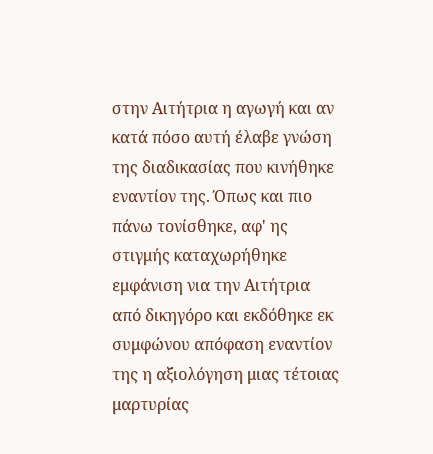στην Αιτήτρια η αγωγή και αν κατά πόσο αυτή έλαβε γνώση της διαδικασίας που κινήθηκε εναντίον της. Όπως και πιο πάνω τονίσθηκε, αφ' ης στιγμής καταχωρήθηκε εμφάνιση νια την Αιτήτρια από δικηγόρο και εκδόθηκε εκ συμφώνου απόφαση εναντίον της η αξιολόγηση μιας τέτοιας μαρτυρίας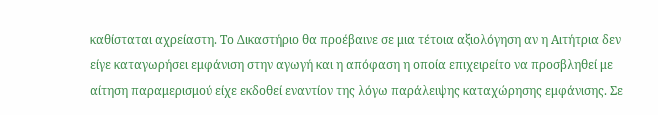καθίσταται αχρείαστη. Το Δικαστήριο θα προέβαινε σε μια τέτοια αξιολόγηση αν η Αιτήτρια δεν είγε καταγωρήσει εμφάνιση στην αγωγή και η απόφαση η οποία επιχειρείτο να προσβληθεί με αίτηση παραμερισμού είχε εκδοθεί εναντίον της λόγω παράλειψης καταχώρησης εμφάνισης. Σε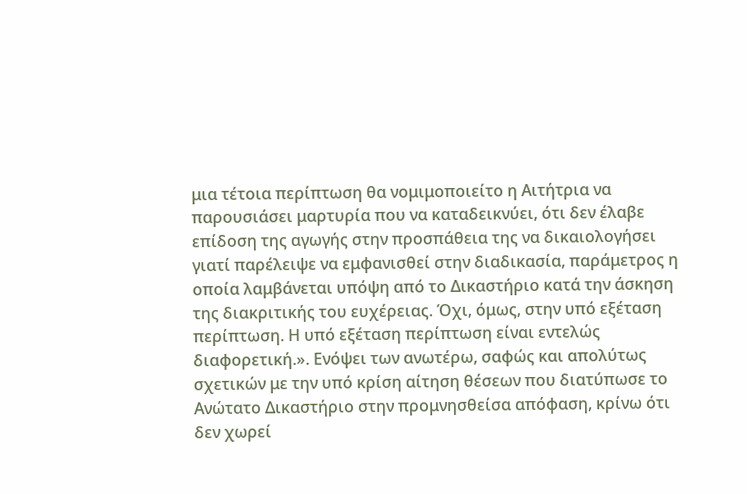μια τέτοια περίπτωση θα νομιμοποιείτο η Αιτήτρια να παρουσιάσει μαρτυρία που να καταδεικνύει, ότι δεν έλαβε επίδοση της αγωγής στην προσπάθεια της να δικαιολογήσει γιατί παρέλειψε να εμφανισθεί στην διαδικασία, παράμετρος η οποία λαμβάνεται υπόψη από το Δικαστήριο κατά την άσκηση της διακριτικής του ευχέρειας. Όχι, όμως, στην υπό εξέταση περίπτωση. Η υπό εξέταση περίπτωση είναι εντελώς διαφορετική.». Ενόψει των ανωτέρω, σαφώς και απολύτως σχετικών με την υπό κρίση αίτηση θέσεων που διατύπωσε το Ανώτατο Δικαστήριο στην προμνησθείσα απόφαση, κρίνω ότι δεν χωρεί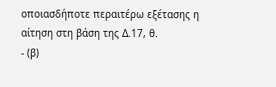οποιασδήποτε περαιτέρω εξέτασης η αίτηση στη βάση της Δ.17, θ.
- (β)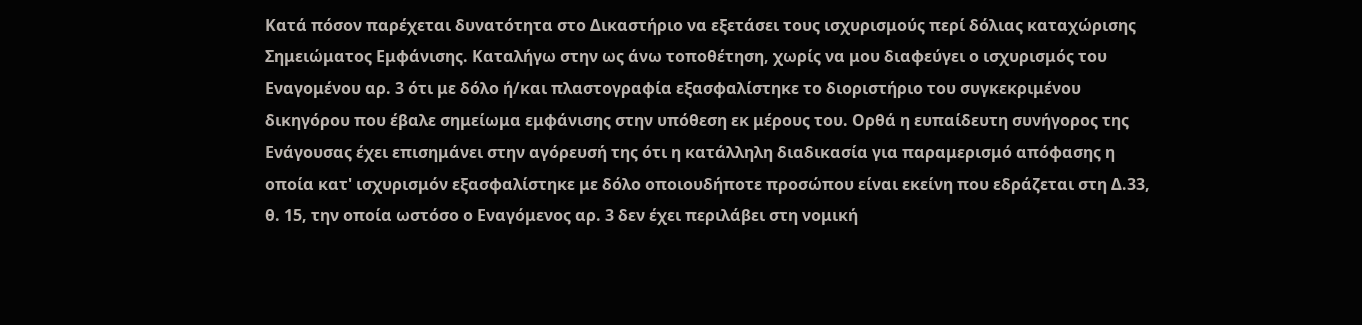Κατά πόσον παρέχεται δυνατότητα στο Δικαστήριο να εξετάσει τους ισχυρισμούς περί δόλιας καταχώρισης Σημειώματος Εμφάνισης. Καταλήγω στην ως άνω τοποθέτηση, χωρίς να μου διαφεύγει ο ισχυρισμός του Εναγομένου αρ. 3 ότι με δόλο ή/και πλαστογραφία εξασφαλίστηκε το διοριστήριο του συγκεκριμένου δικηγόρου που έβαλε σημείωμα εμφάνισης στην υπόθεση εκ μέρους του. Ορθά η ευπαίδευτη συνήγορος της Ενάγουσας έχει επισημάνει στην αγόρευσή της ότι η κατάλληλη διαδικασία για παραμερισμό απόφασης η οποία κατ' ισχυρισμόν εξασφαλίστηκε με δόλο οποιουδήποτε προσώπου είναι εκείνη που εδράζεται στη Δ.33, θ. 15, την οποία ωστόσο ο Εναγόμενος αρ. 3 δεν έχει περιλάβει στη νομική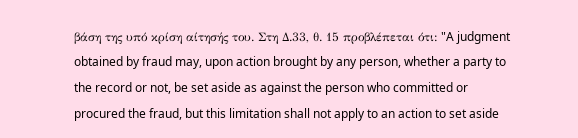βάση της υπό κρίση αίτησής του. Στη Δ.33, θ. 15 προβλέπεται ότι: "A judgment obtained by fraud may, upon action brought by any person, whether a party to the record or not, be set aside as against the person who committed or procured the fraud, but this limitation shall not apply to an action to set aside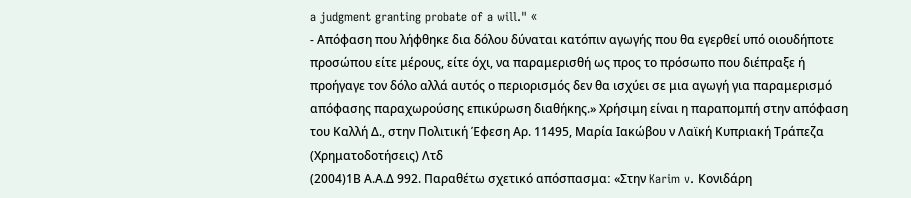a judgment granting probate of a will." «
- Απόφαση που λήφθηκε δια δόλου δύναται κατόπιν αγωγής που θα εγερθεί υπό οιουδήποτε προσώπου είτε μέρους, είτε όχι, να παραμερισθή ως προς το πρόσωπο που διέπραξε ή προήγαγε τον δόλο αλλά αυτός ο περιορισμός δεν θα ισχύει σε μια αγωγή για παραμερισμό απόφασης παραχωρούσης επικύρωση διαθήκης.» Χρήσιμη είναι η παραπομπή στην απόφαση του Καλλή Δ., στην Πολιτική Έφεση Αρ. 11495, Μαρία Ιακώβου ν Λαϊκή Κυπριακή Τράπεζα (Χρηματοδοτήσεις) Λτδ
(2004)1Β Α.Α.Δ 992. Παραθέτω σχετικό απόσπασμαː «Στην Karim v. Κονιδάρη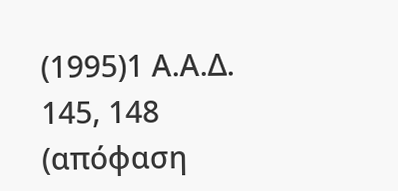(1995)1 Α.Α.Δ. 145, 148 (απόφαση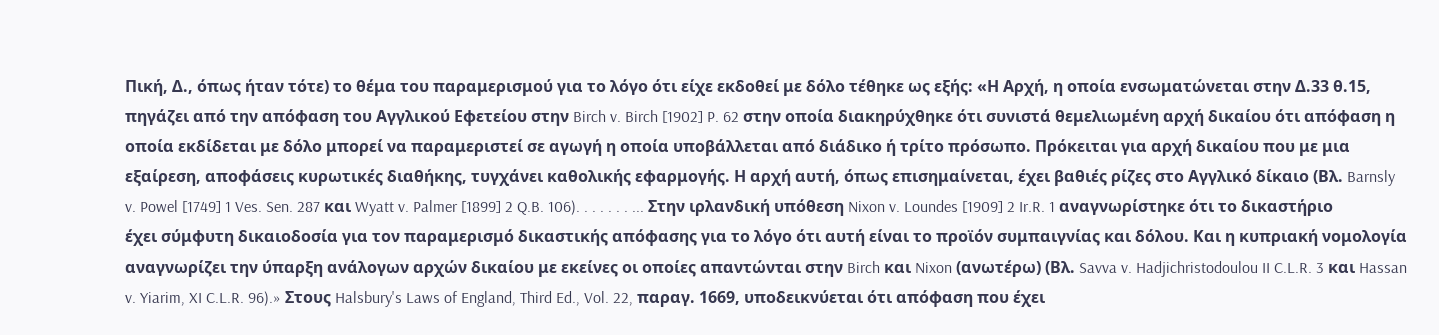Πική, Δ., όπως ήταν τότε) το θέμα του παραμερισμού για το λόγο ότι είχε εκδοθεί με δόλο τέθηκε ως εξής: «Η Αρχή, η οποία ενσωματώνεται στην Δ.33 θ.15, πηγάζει από την απόφαση του Αγγλικού Εφετείου στην Birch v. Birch [1902] P. 62 στην οποία διακηρύχθηκε ότι συνιστά θεμελιωμένη αρχή δικαίου ότι απόφαση η οποία εκδίδεται με δόλο μπορεί να παραμεριστεί σε αγωγή η οποία υποβάλλεται από διάδικο ή τρίτο πρόσωπο. Πρόκειται για αρχή δικαίου που με μια εξαίρεση, αποφάσεις κυρωτικές διαθήκης, τυγχάνει καθολικής εφαρμογής. Η αρχή αυτή, όπως επισημαίνεται, έχει βαθιές ρίζες στο Αγγλικό δίκαιο (Βλ. Barnsly v. Powel [1749] 1 Ves. Sen. 287 και Wyatt v. Palmer [1899] 2 Q.B. 106). . . . . . . ... Στην ιρλανδική υπόθεση Nixon v. Loundes [1909] 2 Ir.R. 1 αναγνωρίστηκε ότι το δικαστήριο έχει σύμφυτη δικαιοδοσία για τον παραμερισμό δικαστικής απόφασης για το λόγο ότι αυτή είναι το προϊόν συμπαιγνίας και δόλου. Και η κυπριακή νομολογία αναγνωρίζει την ύπαρξη ανάλογων αρχών δικαίου με εκείνες οι οποίες απαντώνται στην Birch και Nixon (ανωτέρω) (Βλ. Savva v. Hadjichristodoulou II C.L.R. 3 και Hassan v. Yiarim, XI C.L.R. 96).» Στους Halsbury's Laws of England, Third Ed., Vol. 22, παραγ. 1669, υποδεικνύεται ότι απόφαση που έχει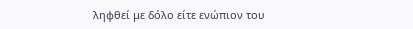ληφθεί με δόλο είτε ενώπιον του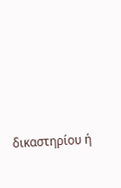δικαστηρίου ή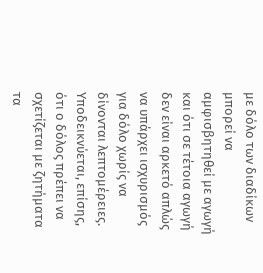με δόλο των διαδίκων μπορεί να αμφισβητηθεί με αγωγή και ότι σε τέτοια αγωγή δεν είναι αρκετό απλώς να υπάρχει ισχυρισμός για δόλο χωρίς να δίνονται λεπτομέρειες. Υποδεικνύεται, επίσης, ότι ο δόλος πρέπει να σχετίζεται με ζητήματα τα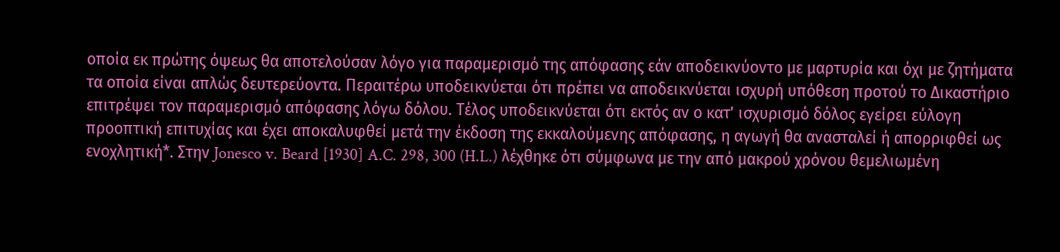οποία εκ πρώτης όψεως θα αποτελούσαν λόγο για παραμερισμό της απόφασης εάν αποδεικνύοντο με μαρτυρία και όχι με ζητήματα τα οποία είναι απλώς δευτερεύοντα. Περαιτέρω υποδεικνύεται ότι πρέπει να αποδεικνύεται ισχυρή υπόθεση προτού το Δικαστήριο επιτρέψει τον παραμερισμό απόφασης λόγω δόλου. Τέλος υποδεικνύεται ότι εκτός αν ο κατ' ισχυρισμό δόλος εγείρει εύλογη προοπτική επιτυχίας και έχει αποκαλυφθεί μετά την έκδοση της εκκαλούμενης απόφασης, η αγωγή θα ανασταλεί ή απορριφθεί ως ενοχλητική*. Στην Jonesco v. Beard [1930] A.C. 298, 300 (H.L.) λέχθηκε ότι σύμφωνα με την από μακρού χρόνου θεμελιωμένη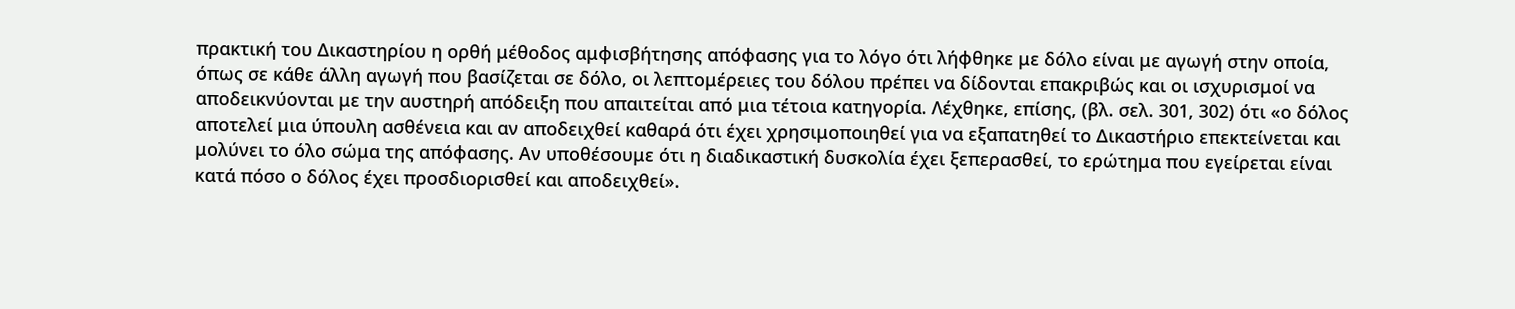πρακτική του Δικαστηρίου η ορθή μέθοδος αμφισβήτησης απόφασης για το λόγο ότι λήφθηκε με δόλο είναι με αγωγή στην οποία, όπως σε κάθε άλλη αγωγή που βασίζεται σε δόλο, οι λεπτομέρειες του δόλου πρέπει να δίδονται επακριβώς και οι ισχυρισμοί να αποδεικνύονται με την αυστηρή απόδειξη που απαιτείται από μια τέτοια κατηγορία. Λέχθηκε, επίσης, (βλ. σελ. 301, 302) ότι «ο δόλος αποτελεί μια ύπουλη ασθένεια και αν αποδειχθεί καθαρά ότι έχει χρησιμοποιηθεί για να εξαπατηθεί το Δικαστήριο επεκτείνεται και μολύνει το όλο σώμα της απόφασης. Αν υποθέσουμε ότι η διαδικαστική δυσκολία έχει ξεπερασθεί, το ερώτημα που εγείρεται είναι κατά πόσο ο δόλος έχει προσδιορισθεί και αποδειχθεί».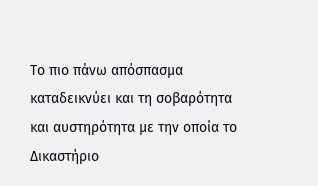Το πιο πάνω απόσπασμα καταδεικνύει και τη σοβαρότητα και αυστηρότητα με την οποία το Δικαστήριο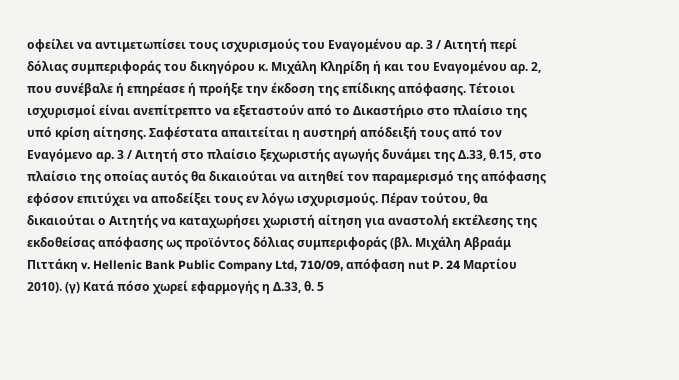οφείλει να αντιμετωπίσει τους ισχυρισμούς του Εναγομένου αρ. 3 / Αιτητή περί δόλιας συμπεριφοράς του δικηγόρου κ. Μιχάλη Κληρίδη ή και του Εναγομένου αρ. 2, που συνέβαλε ή επηρέασε ή προήξε την έκδοση της επίδικης απόφασης. Τέτοιοι ισχυρισμοί είναι ανεπίτρεπτο να εξεταστούν από το Δικαστήριο στο πλαίσιο της υπό κρίση αίτησης. Σαφέστατα απαιτείται η αυστηρή απόδειξή τους από τον Εναγόμενο αρ. 3 / Αιτητή στο πλαίσιο ξεχωριστής αγωγής δυνάμει της Δ.33, θ.15, στο πλαίσιο της οποίας αυτός θα δικαιούται να αιτηθεί τον παραμερισμό της απόφασης εφόσον επιτύχει να αποδείξει τους εν λόγω ισχυρισμούς. Πέραν τούτου, θα δικαιούται ο Αιτητής να καταχωρήσει χωριστή αίτηση για αναστολή εκτέλεσης της εκδοθείσας απόφασης ως προϊόντος δόλιας συμπεριφοράς (βλ. Μιχάλη Αβραάμ Πιττάκη v. Hellenic Bank Public Company Ltd, 710/09, απόφαση nut P. 24 Μαρτίου 2010). (γ) Κατά πόσο χωρεί εφαρμογής η Δ.33, θ. 5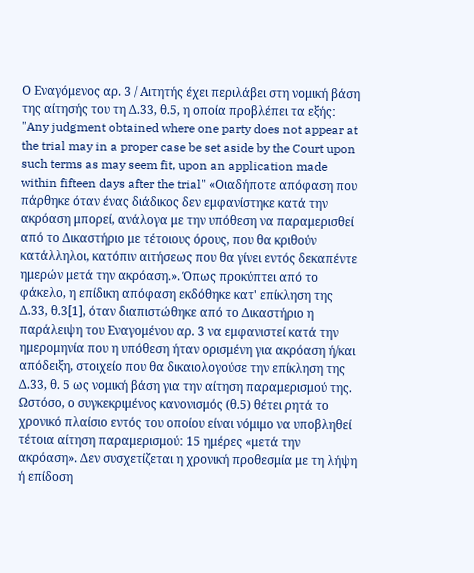Ο Εναγόμενος αρ. 3 / Αιτητής έχει περιλάβει στη νομική βάση της αίτησής του τη Δ.33, θ.5, η οποία προβλέπει τα εξήςː "Any judgment obtained where one party does not appear at the trial may in a proper case be set aside by the Court upon such terms as may seem fit, upon an application made within fifteen days after the trial" «Οιαδήποτε απόφαση που πάρθηκε όταν ένας διάδικος δεν εμφανίστηκε κατά την ακρόαση μπορεί, ανάλογα με την υπόθεση να παραμερισθεί από το Δικαστήριο με τέτοιους όρους, που θα κριθούν κατάλληλοι, κατόπιν αιτήσεως που θα γίνει εντός δεκαπέντε ημερών μετά την ακρόαση.». Όπως προκύπτει από το φάκελο, η επίδικη απόφαση εκδόθηκε κατ' επίκληση της Δ.33, θ.3[1], όταν διαπιστώθηκε από το Δικαστήριο η παράλειψη του Εναγομένου αρ. 3 να εμφανιστεί κατά την ημερομηνία που η υπόθεση ήταν ορισμένη για ακρόαση ή/και απόδειξη, στοιχείο που θα δικαιολογούσε την επίκληση της Δ.33, θ. 5 ως νομική βάση για την αίτηση παραμερισμού της. Ωστόσο, ο συγκεκριμένος κανονισμός (θ.5) θέτει ρητά το χρονικό πλαίσιο εντός του οποίου είναι νόμιμο να υποβληθεί τέτοια αίτηση παραμερισμούː 15 ημέρες «μετά την ακρόαση». Δεν συσχετίζεται η χρονική προθεσμία με τη λήψη ή επίδοση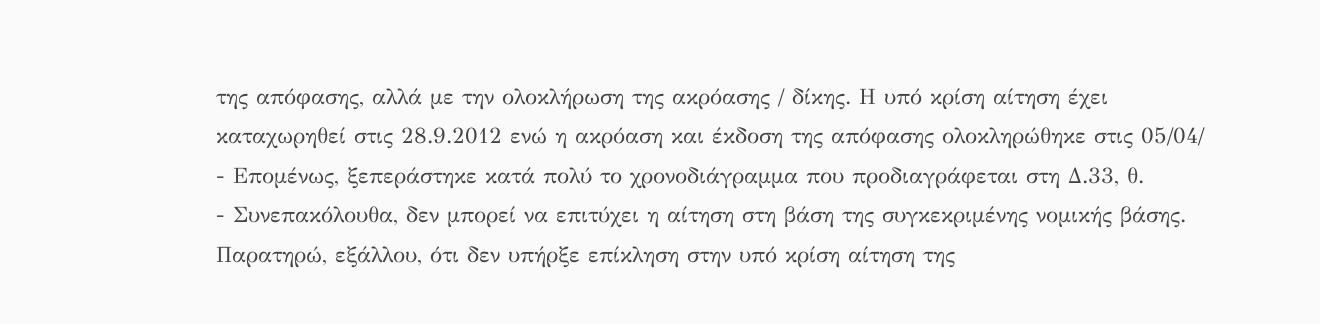της απόφασης, αλλά με την ολοκλήρωση της ακρόασης / δίκης. Η υπό κρίση αίτηση έχει καταχωρηθεί στις 28.9.2012 ενώ η ακρόαση και έκδοση της απόφασης ολοκληρώθηκε στις 05/04/
- Επομένως, ξεπεράστηκε κατά πολύ το χρονοδιάγραμμα που προδιαγράφεται στη Δ.33, θ.
- Συνεπακόλουθα, δεν μπορεί να επιτύχει η αίτηση στη βάση της συγκεκριμένης νομικής βάσης. Παρατηρώ, εξάλλου, ότι δεν υπήρξε επίκληση στην υπό κρίση αίτηση της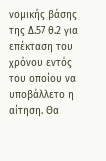νομικής βάσης της Δ.57 θ.2 για επέκταση του χρόνου εντός του οποίου να υποβάλλετο η αίτηση. Θα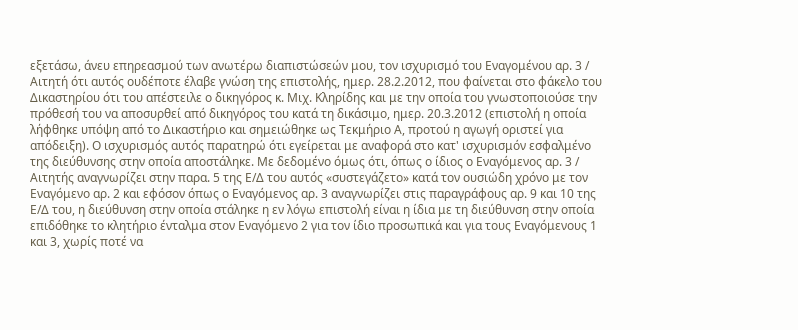εξετάσω, άνευ επηρεασμού των ανωτέρω διαπιστώσεών μου, τον ισχυρισμό του Εναγομένου αρ. 3 / Αιτητή ότι αυτός ουδέποτε έλαβε γνώση της επιστολής, ημερ. 28.2.2012, που φαίνεται στο φάκελο του Δικαστηρίου ότι του απέστειλε ο δικηγόρος κ. Μιχ. Κληρίδης και με την οποία του γνωστοποιούσε την πρόθεσή του να αποσυρθεί από δικηγόρος του κατά τη δικάσιμο, ημερ. 20.3.2012 (επιστολή η οποία λήφθηκε υπόψη από το Δικαστήριο και σημειώθηκε ως Τεκμήριο Α, προτού η αγωγή οριστεί για απόδειξη). Ο ισχυρισμός αυτός παρατηρώ ότι εγείρεται με αναφορά στο κατ' ισχυρισμόν εσφαλμένο της διεύθυνσης στην οποία αποστάληκε. Με δεδομένο όμως ότι, όπως ο ίδιος ο Εναγόμενος αρ. 3 / Αιτητής αναγνωρίζει στην παρα. 5 της Ε/Δ του αυτός «συστεγάζετο» κατά τον ουσιώδη χρόνο με τον Εναγόμενο αρ. 2 και εφόσον όπως ο Εναγόμενος αρ. 3 αναγνωρίζει στις παραγράφους αρ. 9 και 10 της Ε/Δ του, η διεύθυνση στην οποία στάληκε η εν λόγω επιστολή είναι η ίδια με τη διεύθυνση στην οποία επιδόθηκε το κλητήριο ένταλμα στον Εναγόμενο 2 για τον ίδιο προσωπικά και για τους Εναγόμενους 1 και 3, χωρίς ποτέ να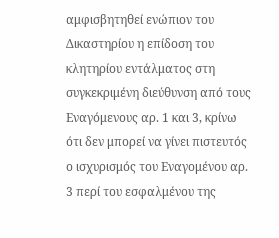αμφισβητηθεί ενώπιον του Δικαστηρίου η επίδοση του κλητηρίου εντάλματος στη συγκεκριμένη διεύθυνση από τους Εναγόμενους αρ. 1 και 3, κρίνω ότι δεν μπορεί να γίνει πιστευτός ο ισχυρισμός του Εναγομένου αρ. 3 περί του εσφαλμένου της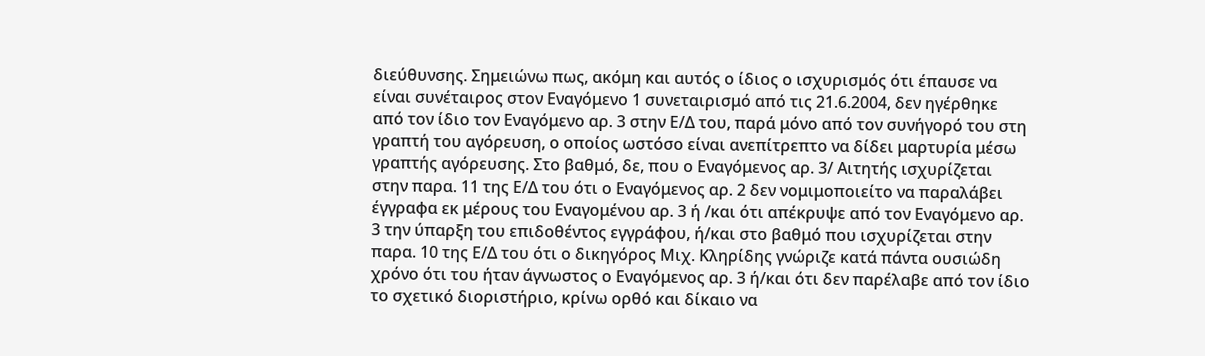διεύθυνσης. Σημειώνω πως, ακόμη και αυτός ο ίδιος ο ισχυρισμός ότι έπαυσε να είναι συνέταιρος στον Εναγόμενο 1 συνεταιρισμό από τις 21.6.2004, δεν ηγέρθηκε από τον ίδιο τον Εναγόμενο αρ. 3 στην Ε/Δ του, παρά μόνο από τον συνήγορό του στη γραπτή του αγόρευση, ο οποίος ωστόσο είναι ανεπίτρεπτο να δίδει μαρτυρία μέσω γραπτής αγόρευσης. Στο βαθμό, δε, που ο Εναγόμενος αρ. 3/ Αιτητής ισχυρίζεται στην παρα. 11 της Ε/Δ του ότι ο Εναγόμενος αρ. 2 δεν νομιμοποιείτο να παραλάβει έγγραφα εκ μέρους του Εναγομένου αρ. 3 ή /και ότι απέκρυψε από τον Εναγόμενο αρ. 3 την ύπαρξη του επιδοθέντος εγγράφου, ή/και στο βαθμό που ισχυρίζεται στην παρα. 10 της Ε/Δ του ότι ο δικηγόρος Μιχ. Κληρίδης γνώριζε κατά πάντα ουσιώδη χρόνο ότι του ήταν άγνωστος ο Εναγόμενος αρ. 3 ή/και ότι δεν παρέλαβε από τον ίδιο το σχετικό διοριστήριο, κρίνω ορθό και δίκαιο να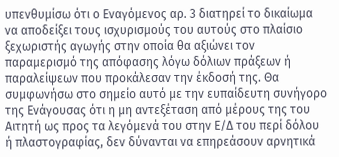υπενθυμίσω ότι ο Εναγόμενος αρ. 3 διατηρεί το δικαίωμα να αποδείξει τους ισχυρισμούς του αυτούς στο πλαίσιο ξεχωριστής αγωγής στην οποία θα αξιώνει τον παραμερισμό της απόφασης λόγω δόλιων πράξεων ή παραλείψεων που προκάλεσαν την έκδοσή της. Θα συμφωνήσω στο σημείο αυτό με την ευπαίδευτη συνήγορο της Ενάγουσας ότι η μη αντεξέταση από μέρους της του Αιτητή ως προς τα λεγόμενά του στην Ε/Δ του περί δόλου ή πλαστογραφίας, δεν δύνανται να επηρεάσουν αρνητικά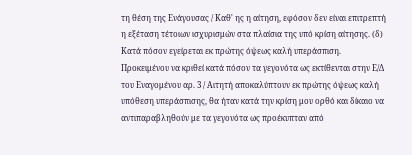τη θέση της Ενάγουσας / Καθ' ης η αίτηση, εφόσον δεν είναι επιτρεπτή η εξέταση τέτοιων ισχυρισμών στα πλαίσια της υπό κρίση αίτησης. (δ) Κατά πόσον εγείρεται εκ πρώτης όψεως καλή υπεράσπιση. Προκειμένου να κριθεί κατά πόσον τα γεγονότα ως εκτίθενται στην Ε/Δ του Εναγομένου αρ. 3 / Αιτητή αποκαλύπτουν εκ πρώτης όψεως καλή υπόθεση υπεράσπισης, θα ήταν κατά την κρίση μου ορθό και δίκαιο να αντιπαραβληθούν με τα γεγονότα ως προέκυπταν από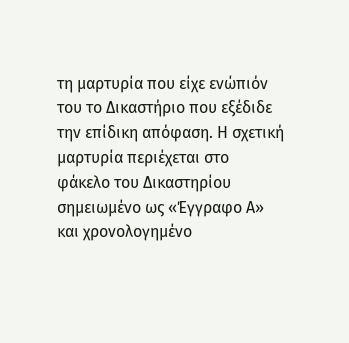τη μαρτυρία που είχε ενώπιόν του το Δικαστήριο που εξέδιδε την επίδικη απόφαση. Η σχετική μαρτυρία περιέχεται στο φάκελο του Δικαστηρίου σημειωμένο ως «Έγγραφο Α» και χρονολογημένο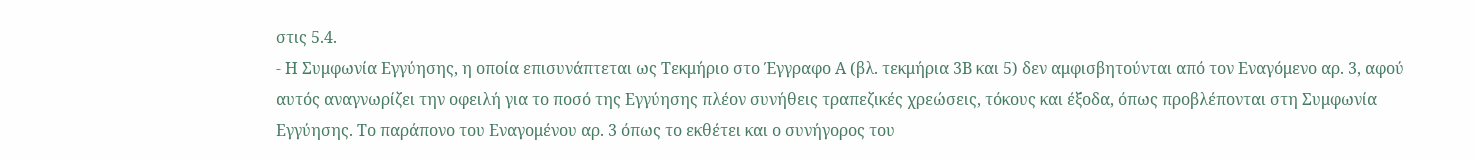στις 5.4.
- Η Συμφωνία Εγγύησης, η οποία επισυνάπτεται ως Τεκμήριο στο Έγγραφο Α (βλ. τεκμήρια 3Β και 5) δεν αμφισβητούνται από τον Εναγόμενο αρ. 3, αφού αυτός αναγνωρίζει την οφειλή για το ποσό της Εγγύησης πλέον συνήθεις τραπεζικές χρεώσεις, τόκους και έξοδα, όπως προβλέπονται στη Συμφωνία Εγγύησης. Το παράπονο του Εναγομένου αρ. 3 όπως το εκθέτει και ο συνήγορος του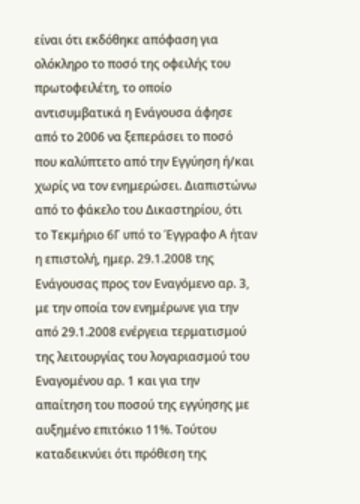είναι ότι εκδόθηκε απόφαση για ολόκληρο το ποσό της οφειλής του πρωτοφειλέτη, το οποίο αντισυμβατικά η Ενάγουσα άφησε από το 2006 να ξεπεράσει το ποσό που καλύπτετο από την Εγγύηση ή/και χωρίς να τον ενημερώσει. Διαπιστώνω από το φάκελο του Δικαστηρίου, ότι το Τεκμήριο 6Γ υπό το Έγγραφο Α ήταν η επιστολή, ημερ. 29.1.2008 της Ενάγουσας προς τον Εναγόμενο αρ. 3, με την οποία τον ενημέρωνε για την από 29.1.2008 ενέργεια τερματισμού της λειτουργίας του λογαριασμού του Εναγομένου αρ. 1 και για την απαίτηση του ποσού της εγγύησης με αυξημένο επιτόκιο 11%. Τούτου καταδεικνύει ότι πρόθεση της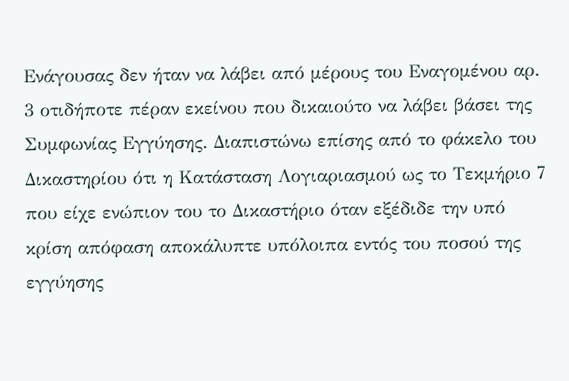Ενάγουσας δεν ήταν να λάβει από μέρους του Εναγομένου αρ. 3 οτιδήποτε πέραν εκείνου που δικαιούτο να λάβει βάσει της Συμφωνίας Εγγύησης. Διαπιστώνω επίσης από το φάκελο του Δικαστηρίου ότι η Κατάσταση Λογιαριασμού ως το Τεκμήριο 7 που είχε ενώπιον του το Δικαστήριο όταν εξέδιδε την υπό κρίση απόφαση αποκάλυπτε υπόλοιπα εντός του ποσού της εγγύησης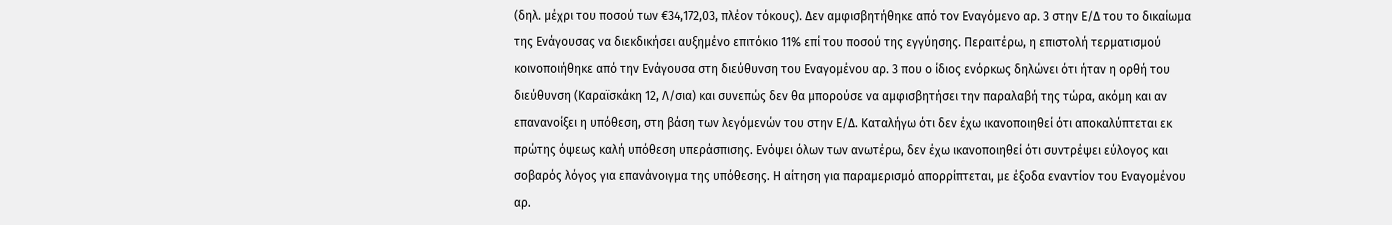(δηλ. μέχρι του ποσού των €34,172,03, πλέον τόκους). Δεν αμφισβητήθηκε από τον Εναγόμενο αρ. 3 στην Ε/Δ του το δικαίωμα της Ενάγουσας να διεκδικήσει αυξημένο επιτόκιο 11% επί του ποσού της εγγύησης. Περαιτέρω, η επιστολή τερματισμού κοινοποιήθηκε από την Ενάγουσα στη διεύθυνση του Εναγομένου αρ. 3 που ο ίδιος ενόρκως δηλώνει ότι ήταν η ορθή του διεύθυνση (Καραϊσκάκη 12, Λ/σια) και συνεπώς δεν θα μπορούσε να αμφισβητήσει την παραλαβή της τώρα, ακόμη και αν επανανοίξει η υπόθεση, στη βάση των λεγόμενών του στην Ε/Δ. Καταλήγω ότι δεν έχω ικανοποιηθεί ότι αποκαλύπτεται εκ πρώτης όψεως καλή υπόθεση υπεράσπισης. Ενόψει όλων των ανωτέρω, δεν έχω ικανοποιηθεί ότι συντρέψει εύλογος και σοβαρός λόγος για επανάνοιγμα της υπόθεσης. Η αίτηση για παραμερισμό απορρίπτεται, με έξοδα εναντίον του Εναγομένου αρ.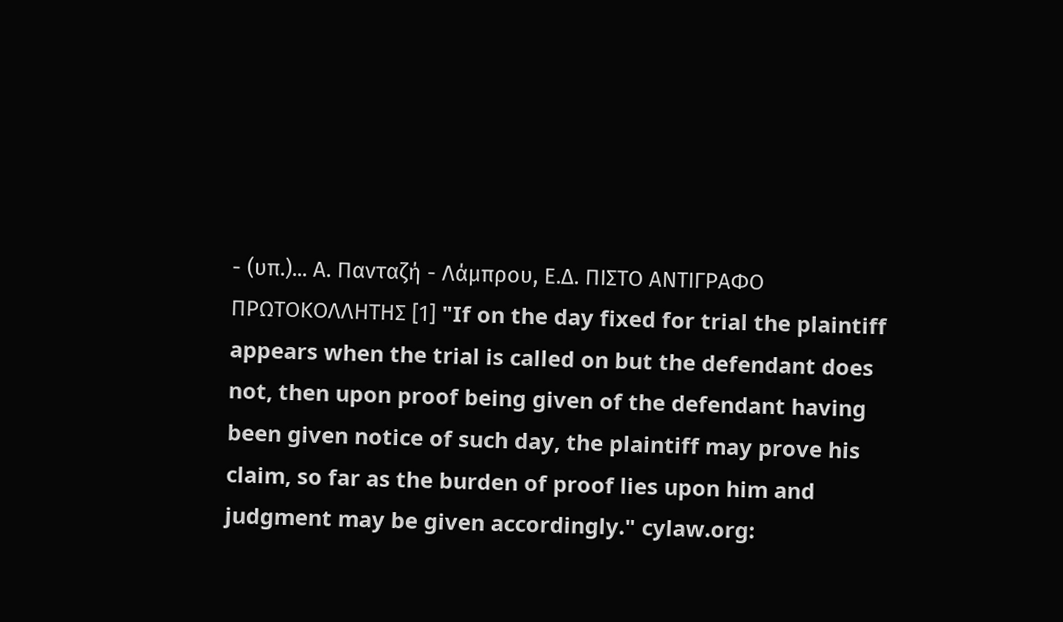- (υπ.)... Α. Πανταζή - Λάμπρου, Ε.Δ. ΠΙΣΤΟ ΑΝΤΙΓΡΑΦΟ ΠΡΩΤΟΚΟΛΛΗΤΗΣ [1] "If on the day fixed for trial the plaintiff appears when the trial is called on but the defendant does not, then upon proof being given of the defendant having been given notice of such day, the plaintiff may prove his claim, so far as the burden of proof lies upon him and judgment may be given accordingly." cylaw.org: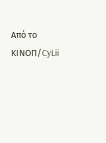Από το ΚΙΝOΠ/CyLii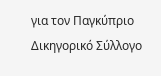για τον Παγκύπριο Δικηγορικό Σύλλογο